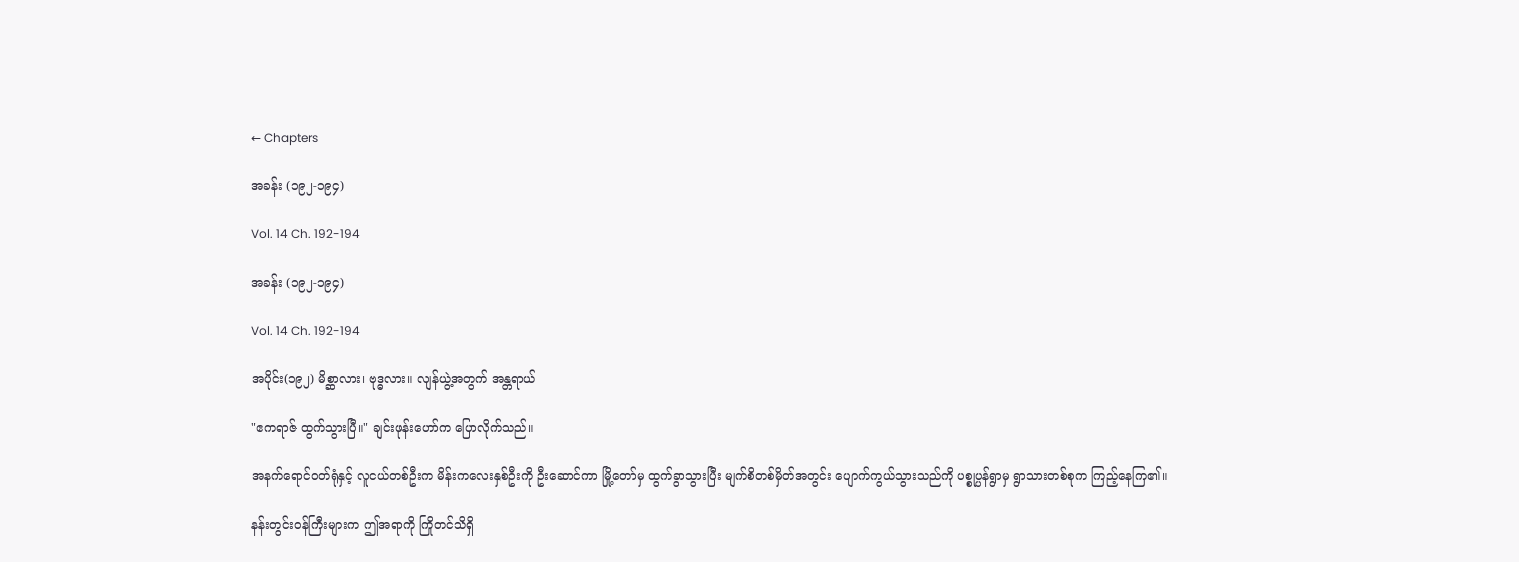← Chapters

အခန်း (၁၉၂-၁၉၄)

Vol. 14 Ch. 192-194

အခန်း (၁၉၂-၁၉၄)

Vol. 14 Ch. 192-194

အပိုင်း(၁၉၂) မိစ္ဆာလား၊ ဗုဒ္ဓလား။ လျန်ယွဲ့အတွက် အန္တရာယ်

"ဧကရာဇ် ထွက်သွားပြီ။" ချင်းဖုန်းဟော်က ပြောလိုက်သည်။

အနက်ရောင်ဝတ်ရုံနှင့် လူငယ်တစ်ဦးက မိန်းကလေးနှစ်ဦးကို ဦးဆောင်ကာ မြို့တော်မှ ထွက်ခွာသွားပြီး မျက်စိတစ်မှိတ်အတွင်း ပျောက်ကွယ်သွားသည်ကို ပစ္စုပ္ပန်ရွာမှ ရွာသားတစ်စုက ကြည့်နေကြ၏။

နန်းတွင်းဝန်ကြီးများက ဤအရာကို ကြိုတင်သိရှိ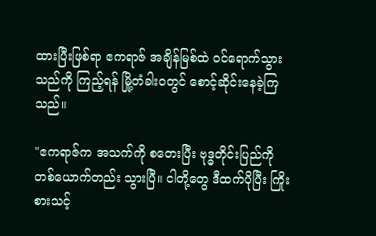ထားပြီးဖြစ်ရာ ဧကရာဇ် အချိန်မြစ်ထဲ ဝင်ရောက်သွားသည်ကို ကြည့်ရန် မြို့တံခါးဝတွင် စောင့်ဆိုင်းနေခဲ့ကြသည်။

"ဧကရာဇ်က အသက်ကို စတေးပြီး ဗုဒ္ဓတိုင်းပြည်ကို တစ်ယောက်တည်း သွားပြီ။ ငါတို့တွေ ဒီထက်ပိုပြီး ကြိုးစားသင့်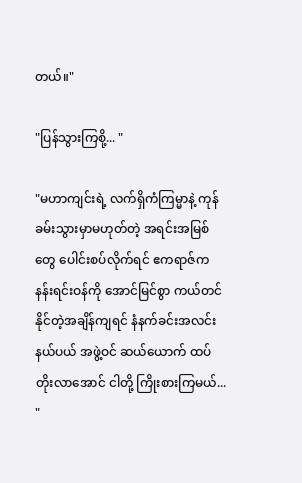တယ်။"

"ပြန်သွားကြစို့... "

"မဟာကျင်းရဲ့ လက်ရှိကံကြမ္မာနဲ့ ကုန်ခမ်းသွားမှာမဟုတ်တဲ့ အရင်းအမြစ်တွေ ပေါင်းစပ်လိုက်ရင် ဧကရာဇ်က နန်းရင်းဝန်ကို အောင်မြင်စွာ ကယ်တင်နိုင်တဲ့အချိန်ကျရင် နံနက်ခင်းအလင်းနယ်ပယ် အဖွဲ့ဝင် ဆယ်ယောက် ထပ်တိုးလာအောင် ငါတို့ ကြိုးစားကြမယ်... "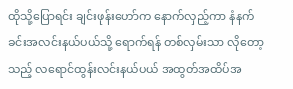ထိုသို့ပြောရင်း ချင်းဖုန်းဟော်က နောက်လှည့်ကာ နံနက်ခင်းအလင်းနယ်ပယ်သို့ ရောက်ရန် တစ်လှမ်းသာ လိုတော့သည့် လရောင်ထွန်းလင်းနယ်ပယ် အထွတ်အထိပ်အ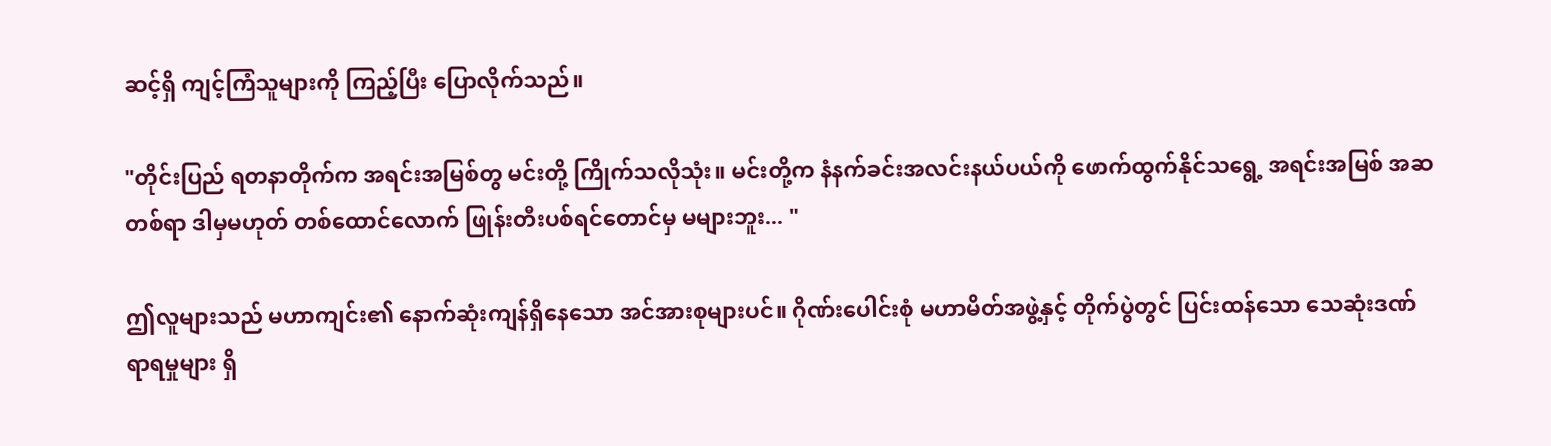ဆင့်ရှိ ကျင့်ကြံသူများကို ကြည့်ပြီး ပြောလိုက်သည်။

"တိုင်းပြည် ရတနာတိုက်က အရင်းအမြစ်တွ မင်းတို့ ကြိုက်သလိုသုံး။ မင်းတို့က နံနက်ခင်းအလင်းနယ်ပယ်ကို ဖောက်ထွက်နိုင်သရွေ့ အရင်းအမြစ် အဆတစ်ရာ ဒါမှမဟုတ် တစ်ထောင်လောက် ဖြုန်းတီးပစ်ရင်တောင်မှ မများဘူး... "

ဤလူများသည် မဟာကျင်း၏ နောက်ဆုံးကျန်ရှိနေသော အင်အားစုများပင်။ ဂိုဏ်းပေါင်းစုံ မဟာမိတ်အဖွဲ့နှင့် တိုက်ပွဲတွင် ပြင်းထန်သော သေဆုံးဒဏ်ရာရမှုများ ရှိ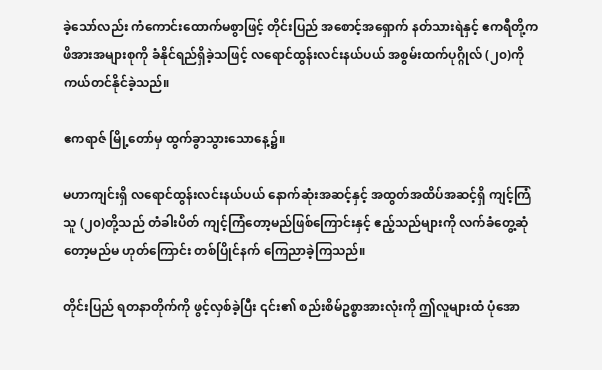ခဲ့သော်လည်း ကံကောင်းထောက်မစွာဖြင့် တိုင်းပြည် အစောင့်အရှောက် နတ်သားရဲနှင့် ဧကရီတို့က ဖိအားအများစုကို ခံနိုင်ရည်ရှိခဲ့သဖြင့် လရောင်ထွန်းလင်းနယ်ပယ် အစွမ်းထက်ပုဂ္ဂိုလ် (၂၀)ကို ကယ်တင်နိုင်ခဲ့သည်။

ဧကရာဇ် မြို့တော်မှ ထွက်ခွာသွားသောနေ့၌။

မဟာကျင်းရှိ လရောင်ထွန်းလင်းနယ်ပယ် နောက်ဆုံးအဆင့်နှင့် အထွတ်အထိပ်အဆင့်ရှိ ကျင့်ကြံသူ (၂၀)တို့သည် တံခါးပိတ် ကျင့်ကြံတော့မည်ဖြစ်ကြောင်းနှင့် ဧည့်သည်များကို လက်ခံတွေ့ဆုံတော့မည်မ ဟုတ်ကြောင်း တစ်ပြိုင်နက် ကြေညာခဲ့ကြသည်။

တိုင်းပြည် ရတနာတိုက်ကို ဖွင့်လှစ်ခဲ့ပြီး ၎င်း၏ စည်းစိမ်ဥစ္စာအားလုံးကို ဤလူများထံ ပုံအော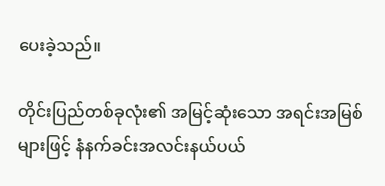ပေးခဲ့သည်။

တိုင်းပြည်တစ်ခုလုံး၏ အမြင့်ဆုံးသော အရင်းအမြစ်များဖြင့် နံနက်ခင်းအလင်းနယ်ပယ်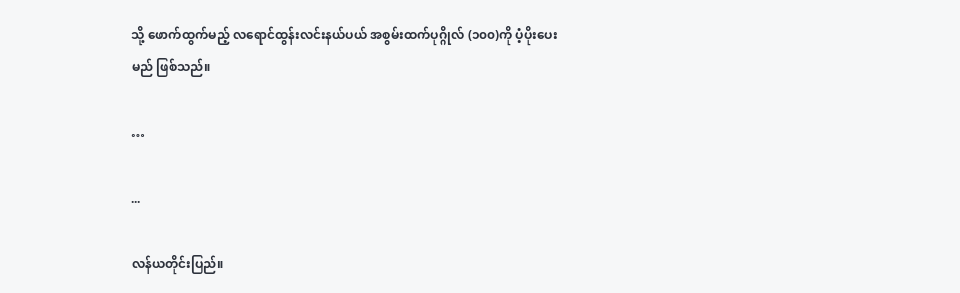သို့ ဖောက်ထွက်မည့် လရောင်ထွန်းလင်းနယ်ပယ် အစွမ်းထက်ပုဂ္ဂိုလ် (၁၀၀)ကို ပံ့ပိုးပေးမည် ဖြစ်သည်။

…

...

လန်ယတိုင်းပြည်။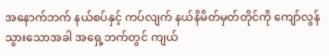အနောက်ဘက် နယ်စပ်နှင့် ကပ်လျက် နယ်နိမိတ်မှတ်တိုင်ကို ကျော်လွန်သွားသောအခါ အရှေ့ဘက်တွင် ကျယ်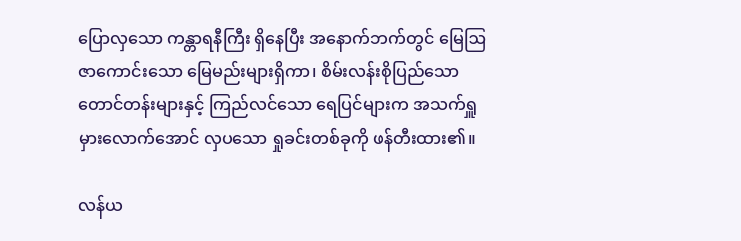ပြောလှသော ကန္တာရနီကြီး ရှိနေပြီး အနောက်ဘက်တွင် မြေဩဇာကောင်းသော မြေမည်းများရှိကာ၊ စိမ်းလန်းစိုပြည်သော တောင်တန်းများနှင့် ကြည်လင်သော ရေပြင်များက အသက်ရှူမှားလောက်အောင် လှပသော ရှုခင်းတစ်ခုကို ဖန်တီးထား၏။

လန်ယ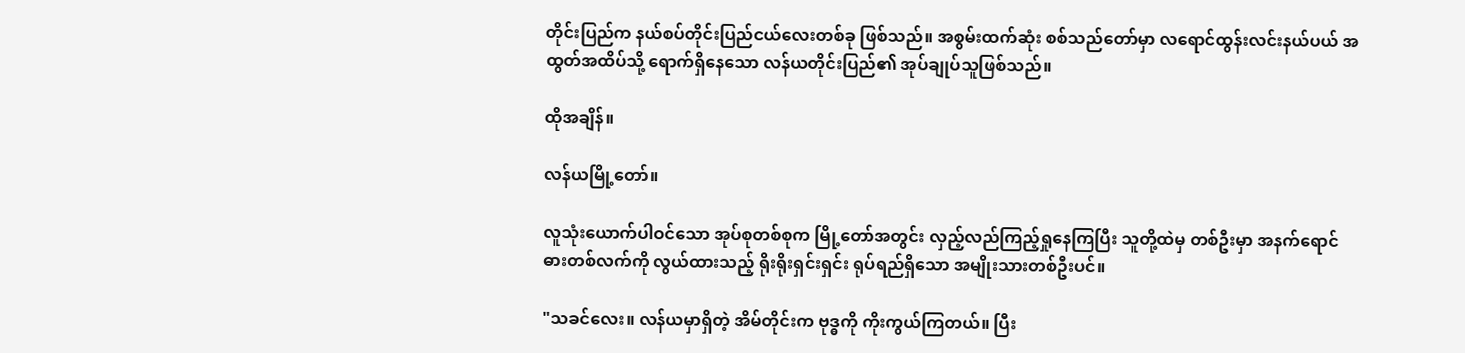တိုင်းပြည်က နယ်စပ်တိုင်းပြည်ငယ်လေးတစ်ခု ဖြစ်သည်။ အစွမ်းထက်ဆုံး စစ်သည်တော်မှာ လရောင်ထွန်းလင်းနယ်ပယ် အထွတ်အထိပ်သို့ ရောက်ရှိနေသော လန်ယတိုင်းပြည်၏ အုပ်ချုပ်သူဖြစ်သည်။

ထိုအချိန်။

လန်ယမြို့တော်။

လူသုံးယောက်ပါဝင်သော အုပ်စုတစ်စုက မြို့တော်အတွင်း လှည့်လည်ကြည့်ရှုနေကြပြီး သူတို့ထဲမှ တစ်ဦးမှာ အနက်ရောင်ဓားတစ်လက်ကို လွယ်ထားသည့် ရိုးရိုးရှင်းရှင်း ရုပ်ရည်ရှိသော အမျိုးသားတစ်ဦးပင်။

"သခင်လေး။ လန်ယမှာရှိတဲ့ အိမ်တိုင်းက ဗုဒ္ဓကို ကိုးကွယ်ကြတယ်။ ပြီး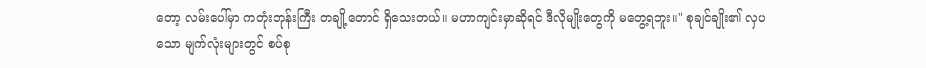တော့ လမ်းပေါ်မှာ ကတုံးဘုန်းကြီး တချို့တောင် ရှိသေးတယ်။ မဟာကျင်းမှာဆိုရင် ဒီလိုမျိုးတွေကို မတွေ့ရဘူး။" စုချင်ချိုး၏ လှပသော မျက်လုံးများတွင် စပ်စု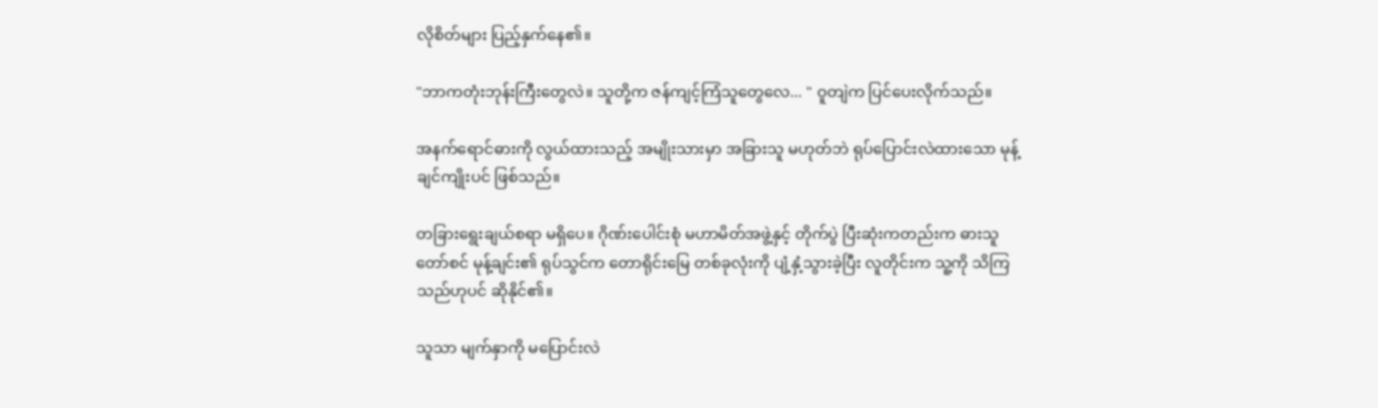လိုစိတ်များ ပြည့်နှက်နေ၏။

"ဘာကတုံးဘုန်းကြီးတွေလဲ။ သူတို့က ဇန်ကျင့်ကြံသူတွေလေ... " ဝူတျဲက ပြင်ပေးလိုက်သည်။

အနက်ရောင်ဓားကို လွယ်ထားသည့် အမျိုးသားမှာ အခြားသူ မဟုတ်ဘဲ ရုပ်ပြောင်းလဲထားသော မုန့်ချင်ကျိုးပင် ဖြစ်သည်။

တခြားရွေးချယ်စရာ မရှိပေ။ ဂိုဏ်းပေါင်းစုံ မဟာမိတ်အဖွဲ့နှင့် တိုက်ပွဲ ပြီးဆုံးကတည်းက ဓားသူတော်စင် မုန့်ချင်း၏ ရုပ်သွင်က တောရိုင်းမြေ တစ်ခုလုံးကို ပျံ့နှံ့သွားခဲ့ပြီး လူတိုင်းက သူ့ကို သိကြသည်ဟုပင် ဆိုနိုင်၏။

သူသာ မျက်နှာကို မပြောင်းလဲ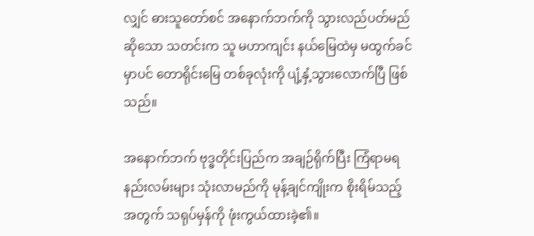လျှင် ဓားသူတော်စင် အနောက်ဘက်ကို သွားလည်ပတ်မည်ဆိုသော သတင်းက သူ မဟာကျင်း နယ်မြေထဲမှ မထွက်ခင်မှာပင် တောရိုင်းမြေ တစ်ခုလုံးကို ပျံ့နှံ့သွားလောက်ပြီ ဖြစ်သည်။

အနောက်ဘက် ဗုဒ္ဓတိုင်းပြည်က အချဉ်ရိုက်ပြီး ကြံရာမရနည်းလမ်းများ သုံးလာမည်ကို မုန့်ချင်ကျိုးက စိုးရိမ်သည့်အတွက် သရုပ်မှန်ကို ဖုံးကွယ်ထားခဲ့၏။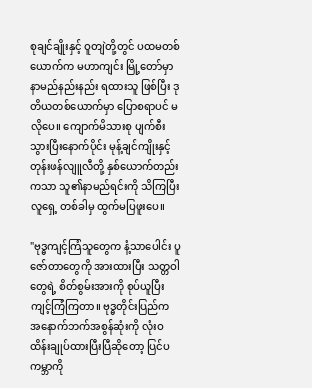စုချင်ချိုးနှင့် ဝူတျဲတို့တွင် ပထမတစ်ယောက်က မဟာကျင်း မြို့တော်မှာ နာမည်နည်းနည်း ရထားသူ ဖြစ်ပြီး ဒုတိယတစ်ယောက်မှာ ပြောစရာပင် မလိုပေ။ ကျောက်မိသားစု ပျက်စီးသွားပြီးနောက်ပိုင်း မုန့်ချင်ကျိုးနှင့် တုန်းဖန်လျူလီတို့ နှစ်ယောက်တည်းကသာ သူ၏နာမည်ရင်းကို သိကြပြီး လူရှေ့ တစ်ခါမှ ထွက်မပြဖူးပေ။

"ဗုဒ္ဓကျင့်ကြံသူတွေက နံ့သာပေါင်း ပူဇော်တာတွေကို အားထားပြီး သတ္တဝါတွေရဲ့ စိတ်စွမ်းအားကို စုပ်ယူပြီး ကျင့်ကြံကြတာ။ ဗုဒ္ဓတိုင်းပြည်က အနောက်ဘက်အစွန်ဆုံးကို လုံးဝ ထိန်းချုပ်ထားပြီးပြီဆိုတော့ ပြင်ပကမ္ဘာကို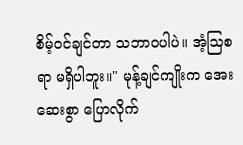စိမ့်ဝင်ချင်တာ သဘာဝပါပဲ။ အံ့ဩစရာ မရှိပါဘူး။" မုန့်ချင်ကျိုးက အေးဆေးစွာ ပြောလိုက်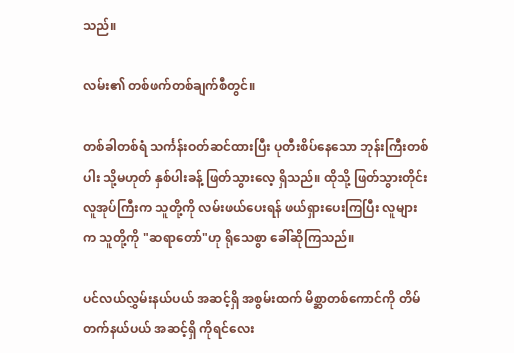သည်။

လမ်း၏ တစ်ဖက်တစ်ချက်စီတွင်။

တစ်ခါတစ်ရံ သင်္ကန်းဝတ်ဆင်ထားပြီး ပုတီးစိပ်နေသော ဘုန်းကြီးတစ်ပါး သို့မဟုတ် နှစ်ပါးခန့် ဖြတ်သွားလေ့ ရှိသည်။ ထိုသို့ ဖြတ်သွားတိုင်း လူအုပ်ကြီးက သူတို့ကို လမ်းဖယ်ပေးရန် ဖယ်ရှားပေးကြပြီး လူများက သူတို့ကို "ဆရာတော်"ဟု ရိုသေစွာ ခေါ်ဆိုကြသည်။

ပင်လယ်လွှမ်းနယ်ပယ် အဆင့်ရှိ အစွမ်းထက် မိစ္ဆာတစ်ကောင်ကို တိမ်တက်နယ်ပယ် အဆင့်ရှိ ကိုရင်လေး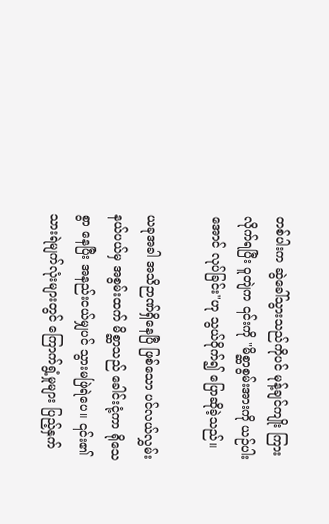တစ်ပါးက ဆွဲခေါ်သွားသည်ကိုပင် မုန့်ချင်ကျိုး ကြားလိုက်ရပြီး ဝူတျဲက ၎င်းကို "မိစ္ဆာစွမ်းအားကို ယဉ်ပါးအောင် လုပ်ခြင်း"ဟု သွယ်ဝိုက်၍ ပြောဆိုခဲ့သည်။

ယခုအခါ အသိဉာဏ်ရှိနေပြီ ဖြစ်သော ပင်လယ်လွှမ်းနယ်ပယ်မှ အစွမ်းထက် မိစ္ဆာသည် ခေါင်းငုံ့ကာ ရိုသေစွာ နေပြီး အနည်းငယ်မျှပင် သွားမဖြဲရဲပေ။ ၎င်း၏ သားရဲမျက်လုံးများတွင် ကြောက်ရွံ့မှုများ ပြည့်နှက်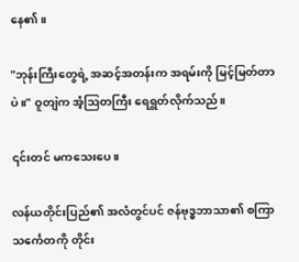နေ၏။

"ဘုန်းကြီးတွေရဲ့ အဆင့်အတန်းက အရမ်းကို မြင့်မြတ်တာပဲ။" ဝူတျဲက အံ့ဩတကြီး ရေရွတ်လိုက်သည်။

၎င်းတင် မကသေးပေ။

လန်ယတိုင်းပြည်၏ အလံတွင်ပင် ဇန်ဗုဒ္ဓဘာသာ၏ စကြာသင်္ကေတကို တိုင်း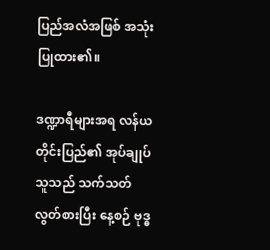ပြည်အလံအဖြစ် အသုံးပြုထား၏။

ဒဏ္ဍာရီများအရ လန်ယတိုင်းပြည်၏ အုပ်ချုပ်သူသည် သက်သတ်လွတ်စားပြီး နေ့စဉ် ဗုဒ္ဓ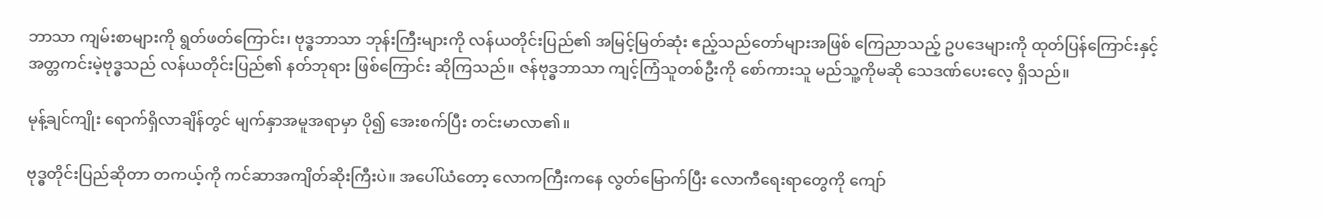ဘာသာ ကျမ်းစာများကို ရွတ်ဖတ်ကြောင်း၊ ဗုဒ္ဓဘာသာ ဘုန်းကြီးများကို လန်ယတိုင်းပြည်၏ အမြင့်မြတ်ဆုံး ဧည့်သည်တော်များအဖြစ် ကြေညာသည့် ဥပဒေများကို ထုတ်ပြန်ကြောင်းနှင့် အတ္တကင်းမဲ့ဗုဒ္ဓသည် လန်ယတိုင်းပြည်၏ နတ်ဘုရား ဖြစ်ကြောင်း ဆိုကြသည်။ ဇန်ဗုဒ္ဓဘာသာ ကျင့်ကြံသူတစ်ဦးကို စော်ကားသူ မည်သူ့ကိုမဆို သေဒဏ်ပေးလေ့ ရှိသည်။

မုန့်ချင်ကျိုး ရောက်ရှိလာချိန်တွင် မျက်နှာအမူအရာမှာ ပို၍ အေးစက်ပြီး တင်းမာလာ၏။

ဗုဒ္ဓတိုင်းပြည်ဆိုတာ တကယ့်ကို ကင်ဆာအကျိတ်ဆိုးကြီးပဲ။ အပေါ်ယံတော့ လောကကြီးကနေ လွတ်မြောက်ပြီး လောကီရေးရာတွေကို ကျော်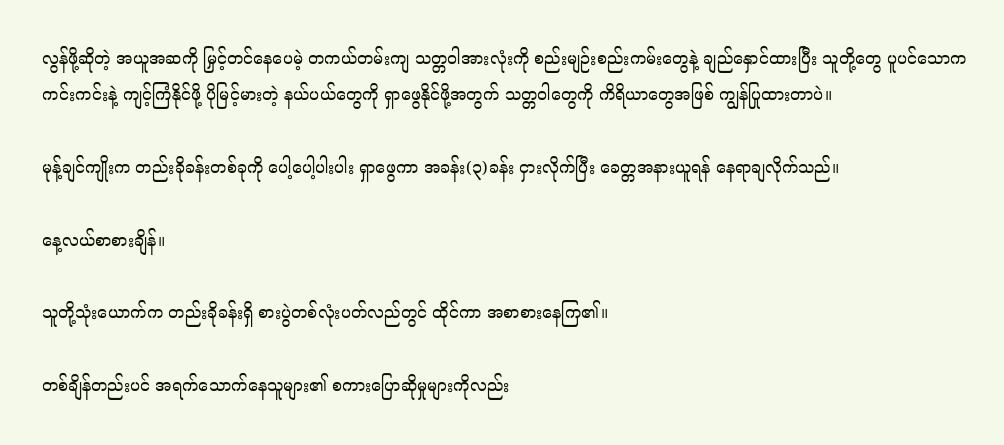လွန်ဖို့ဆိုတဲ့ အယူအဆကို မြှင့်တင်နေပေမဲ့ တကယ်တမ်းကျ သတ္တဝါအားလုံးကို စည်းမျဉ်းစည်းကမ်းတွေနဲ့ ချည်နှောင်ထားပြီး သူတို့တွေ ပူပင်သောကကင်းကင်းနဲ့ ကျင့်ကြံနိုင်ဖို့ ပိုမြင့်မားတဲ့ နယ်ပယ်တွေကို ရှာဖွေနိုင်ဖို့အတွက် သတ္တဝါတွေကို ကိရိယာတွေအဖြစ် ကျွန်ပြုထားတာပဲ။

မုန့်ချင်ကျိုးက တည်းခိုခန်းတစ်ခုကို ပေါ့ပေါ့ပါးပါး ရှာဖွေကာ အခန်း(၃)ခန်း ငှားလိုက်ပြီး ခေတ္တအနားယူရန် နေရာချလိုက်သည်။

နေ့လယ်စာစားချိန်။

သူတို့သုံးယောက်က တည်းခိုခန်းရှိ စားပွဲတစ်လုံးပတ်လည်တွင် ထိုင်ကာ အစာစားနေကြ၏။

တစ်ချိန်တည်းပင် အရက်သောက်နေသူများ၏ စကားပြောဆိုမှုများကိုလည်း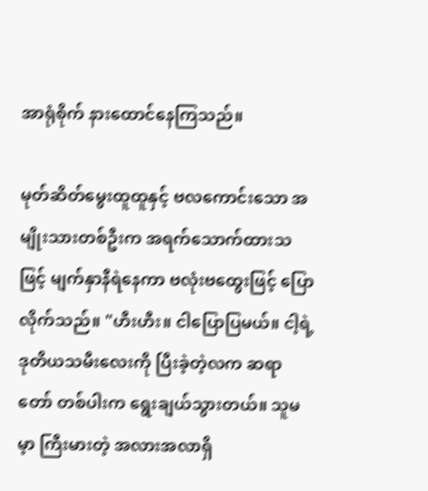အာရုံစိုက် နားထောင်နေကြသည်။

မုတ်ဆိတ်မွေးထူထူနှင့် ဗလကောင်းသော အမျိုးသားတစ်ဦးက အရက်သောက်ထားသဖြင့် မျက်နှာနီရဲနေကာ ဗလုံးဗထွေးဖြင့် ပြောလိုက်သည်။ "ဟီးဟီး။ ငါပြောပြမယ်။ ငါ့ရဲ့ ဒုတိယသမီးလေးကို ပြီးခဲ့တဲ့လက ဆရာတော် တစ်ပါးက ရွေးချယ်သွားတယ်။ သူမမ့ာ ကြီးမားတဲ့ အလားအလာရှိ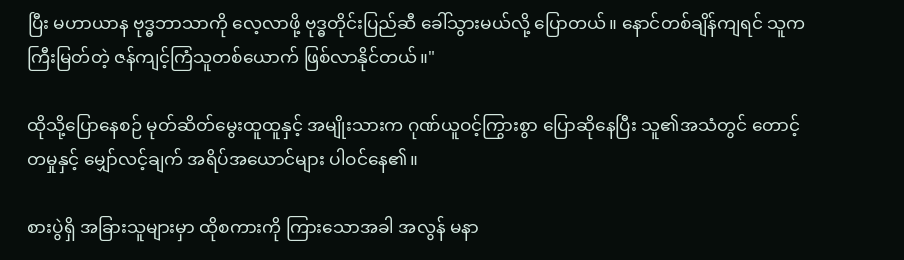ပြီး မဟာယာန ဗုဒ္ဓဘာသာကို လေ့လာဖို့ ဗုဒ္ဓတိုင်းပြည်ဆီ ခေါ်သွားမယ်လို့ ပြောတယ်။ နောင်တစ်ချိန်ကျရင် သူက ကြီးမြတ်တဲ့ ဇန်ကျင့်ကြံသူတစ်ယောက် ဖြစ်လာနိုင်တယ်။"

ထိုသို့ပြောနေစဉ် မုတ်ဆိတ်မွေးထူထူနှင့် အမျိုးသားက ဂုဏ်ယူဝင့်ကြွားစွာ ပြောဆိုနေပြီး သူ၏အသံတွင် တောင့်တမှုနှင့် မျှော်လင့်ချက် အရိပ်အယောင်များ ပါဝင်နေ၏။

စားပွဲရှိ အခြားသူများမှာ ထိုစကားကို ကြားသောအခါ အလွန် မနာ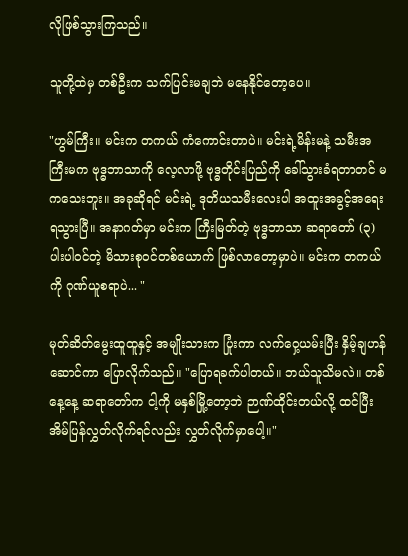လိုဖြစ်သွားကြသည်။

သူတို့ထဲမှ တစ်ဦးက သက်ပြင်းမချဘဲ မနေနိုင်တော့ပေ။

"ဟွမ်ကြီး။ မင်းက တကယ် ကံကောင်းတာပဲ။ မင်းရဲ့မိန်းမနဲ့ သမီးအကြီးမက ဗုဒ္ဓဘာသာကို လေ့လာဖို့ ဗုဒ္ဓတိုင်းပြည်ကို ခေါ်သွားခံရတာတင် မကသေးဘူး။ အခုဆိုရင် မင်းရဲ့ ဒုတိယသမီးလေးပါ အထူးအခွင့်အရေး ရသွားပြီ။ အနာဂတ်မှာ မင်းက ကြီးမြတ်တဲ့ ဗုဒ္ဓဘာသာ ဆရာတော် (၃)ပါးပါဝင်တဲ့ မိသားစုဝင်တစ်ယောက် ဖြစ်လာတော့မှာပဲ။ မင်းက တကယ်ကို ဂုဏ်ယူစရာပဲ... "

မုတ်ဆိတ်မွေးထူထူနှင့် အမျိုးသားက ပြုံးကာ လက်ဝှေ့ယမ်းပြီး နှိမ့်ချဟန်ဆောင်ကာ ပြောလိုက်သည်။ "ပြောရခက်ပါတယ်။ ဘယ်သူသိမလဲ။ တစ်နေ့နေ့ ဆရာတော်က ငါ့ကို မနှစ်မြို့တော့ဘဲ ဉာဏ်ထိုင်းတယ်လို့ ထင်ပြီး အိမ်ပြန်လွှတ်လိုက်ရင်လည်း လွှတ်လိုက်မှာပေါ့။"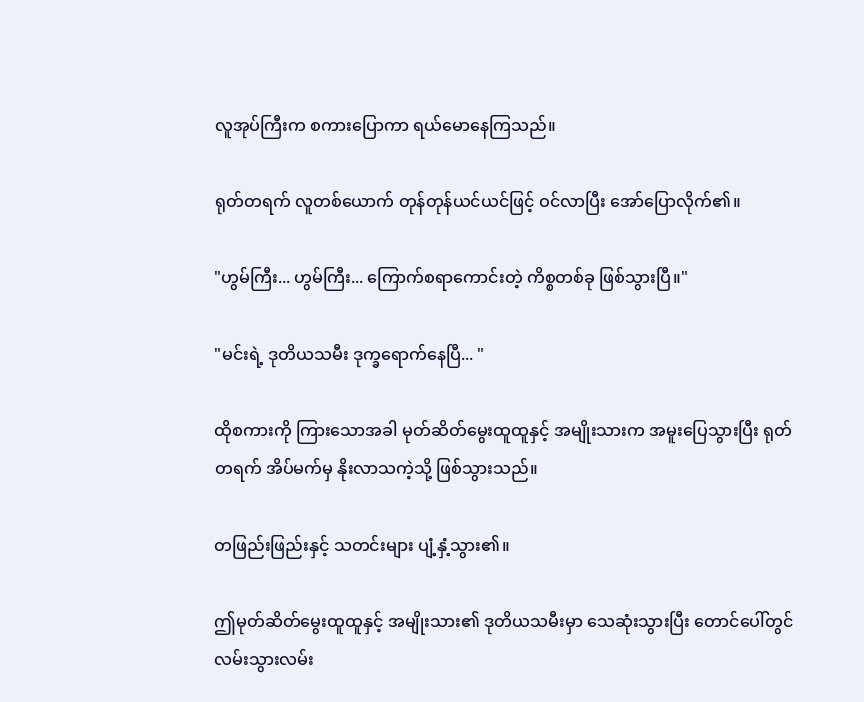လူအုပ်ကြီးက စကားပြောကာ ရယ်မောနေကြသည်။

ရုတ်တရက် လူတစ်ယောက် တုန်တုန်ယင်ယင်ဖြင့် ဝင်လာပြီး အော်ပြောလိုက်၏။

"ဟွမ်ကြီး... ဟွမ်ကြီး... ကြောက်စရာကောင်းတဲ့ ကိစ္စတစ်ခု ဖြစ်သွားပြီ။"

"မင်းရဲ့ ဒုတိယသမီး ဒုက္ခရောက်နေပြီ... "

ထိုစကားကို ကြားသောအခါ မုတ်ဆိတ်မွေးထူထူနှင့် အမျိုးသားက အမူးပြေသွားပြီး ရုတ်တရက် အိပ်မက်မှ နိုးလာသကဲ့သို့ ဖြစ်သွားသည်။

တဖြည်းဖြည်းနှင့် သတင်းများ ပျံ့နှံ့သွား၏။

ဤမုတ်ဆိတ်မွေးထူထူနှင့် အမျိုးသား၏ ဒုတိယသမီးမှာ သေဆုံးသွားပြီး တောင်ပေါ်တွင် လမ်းသွားလမ်း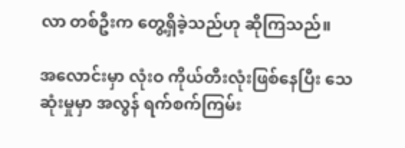လာ တစ်ဦးက တွေ့ရှိခဲ့သည်ဟု ဆိုကြသည်။

အလောင်းမှာ လုံးဝ ကိုယ်တီးလုံးဖြစ်နေပြီး သေဆုံးမှုမှာ အလွန် ရက်စက်ကြမ်း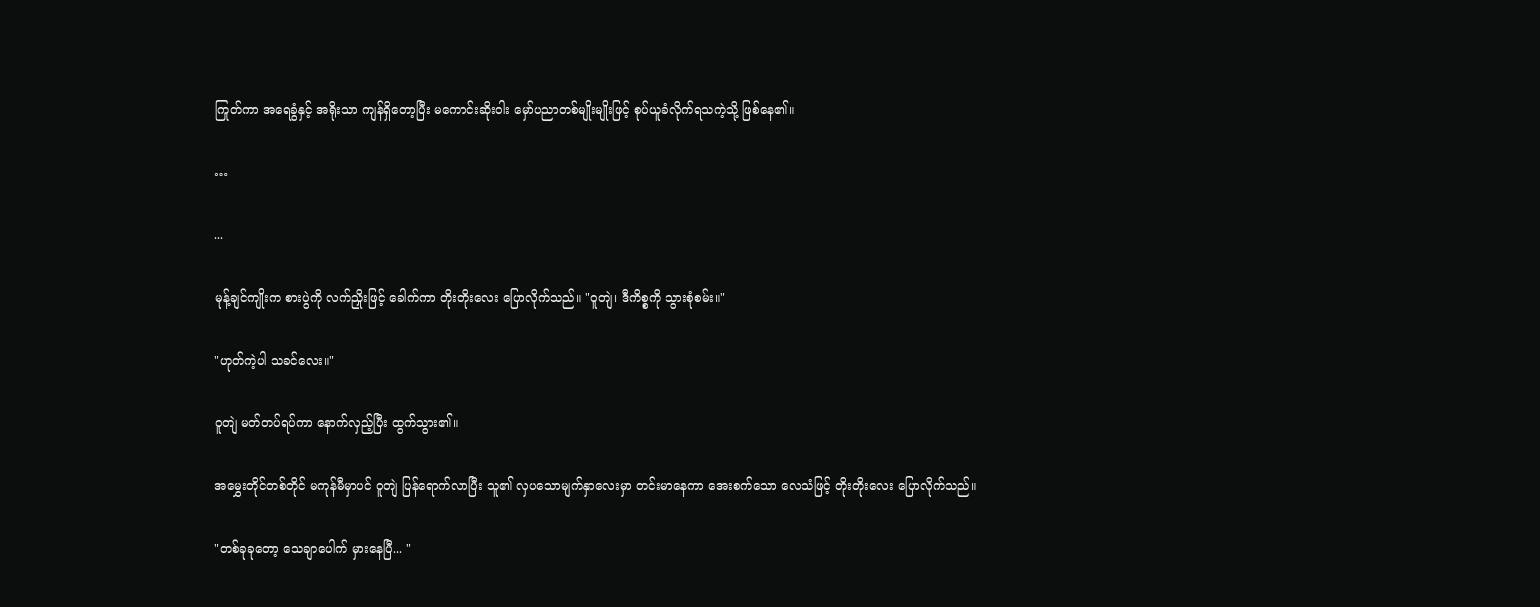ကြုတ်ကာ အရေခွံနှင့် အရိုးသာ ကျန်ရှိတော့ပြီး မကောင်းဆိုးဝါး မှော်ပညာတစ်မျိုးမျိုးဖြင့် စုပ်ယူခံလိုက်ရသကဲ့သို့ ဖြစ်နေ၏။

…

...

မုန့်ချင်ကျိုးက စားပွဲကို လက်ညှိုးဖြင့် ခေါက်ကာ တိုးတိုးလေး ပြောလိုက်သည်။ "ဝူတျဲ၊ ဒီကိစ္စကို သွားစုံစမ်း။"

"ဟုတ်ကဲ့ပါ သခင်လေး။"

ဝူတျဲ မတ်တပ်ရပ်ကာ နောက်လှည့်ပြီး ထွက်သွား၏။

အမွှေးတိုင်တစ်တိုင် မကုန်မီမှာပင် ဝူတျဲ ပြန်ရောက်လာပြီး သူ၏ လှပသောမျက်နှာလေးမှာ တင်းမာနေကာ အေးစက်သော လေသံဖြင့် တိုးတိုးလေး ပြောလိုက်သည်။

"တစ်ခုခုတော့ သေချာပေါက် မှားနေပြီ... "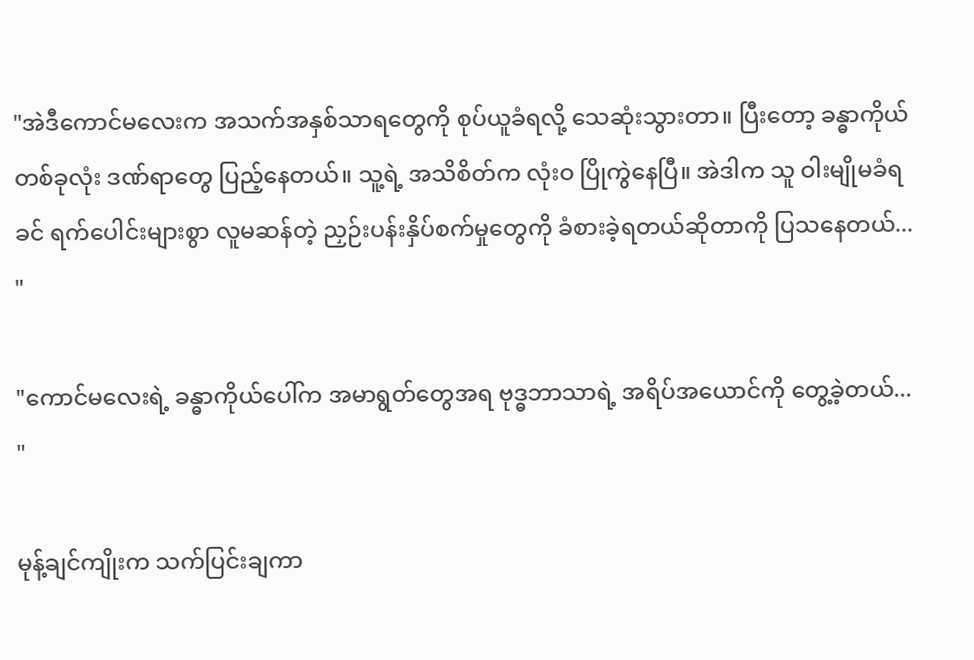"အဲဒီကောင်မလေးက အသက်အနှစ်သာရတွေကို စုပ်ယူခံရလို့ သေဆုံးသွားတာ။ ပြီးတော့ ခန္ဓာကိုယ်တစ်ခုလုံး ဒဏ်ရာတွေ ပြည့်နေတယ်။ သူ့ရဲ့ အသိစိတ်က လုံးဝ ပြိုကွဲနေပြီ။ အဲဒါက သူ ဝါးမျိုမခံရခင် ရက်ပေါင်းများစွာ လူမဆန်တဲ့ ညှဉ်းပန်းနှိပ်စက်မှုတွေကို ခံစားခဲ့ရတယ်ဆိုတာကို ပြသနေတယ်... "

"ကောင်မလေးရဲ့ ခန္ဓာကိုယ်ပေါ်က အမာရွတ်တွေအရ ဗုဒ္ဓဘာသာရဲ့ အရိပ်အယောင်ကို တွေ့ခဲ့တယ်... "

မုန့်ချင်ကျိုးက သက်ပြင်းချကာ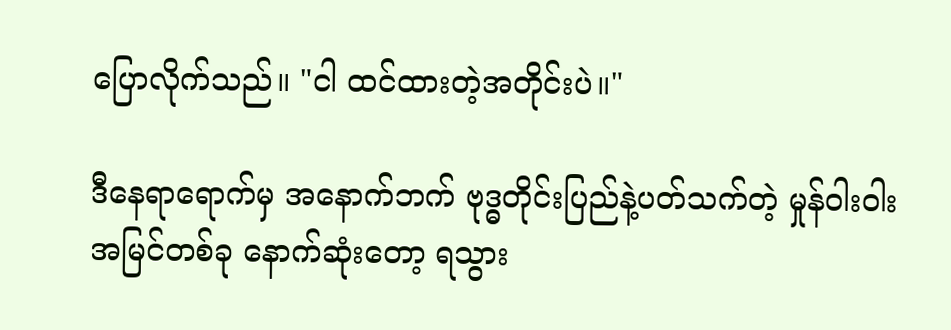ပြောလိုက်သည်။ "ငါ ထင်ထားတဲ့အတိုင်းပဲ။"

ဒီနေရာရောက်မှ အနောက်ဘက် ဗုဒ္ဓတိုင်းပြည်နဲ့ပတ်သက်တဲ့ မှုန်ဝါးဝါးအမြင်တစ်ခု နောက်ဆုံးတော့ ရသွား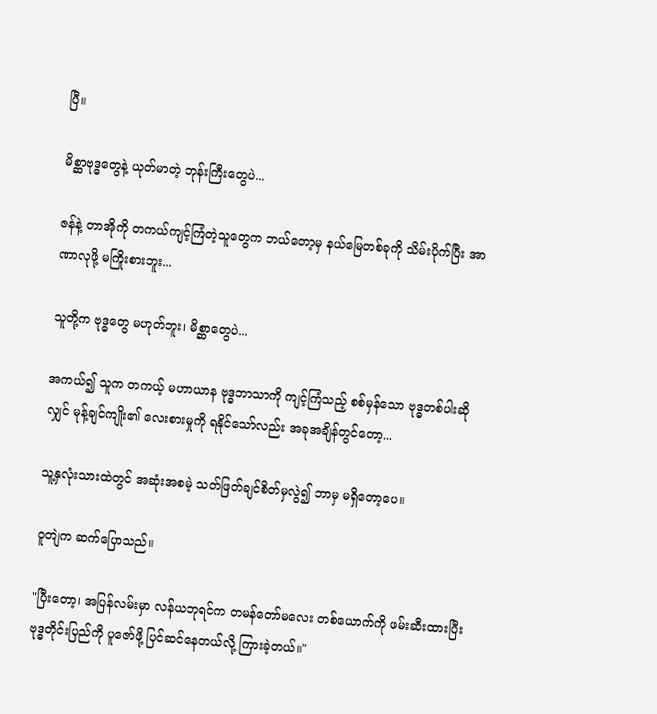ပြီ။

မိစ္ဆာဗုဒ္ဓတွေနဲ့ ယုတ်မာတဲ့ ဘုန်းကြီးတွေပဲ...

ဇန်နဲ့ တာအိုကို တကယ်ကျင့်ကြံတဲ့သူတွေက ဘယ်တော့မှ နယ်မြေတစ်ခုကို သိမ်းပိုက်ပြီး အာဏာလုဖို့ မကြိုးစားဘူး...

သူတို့က ဗုဒ္ဓတွေ မဟုတ်ဘူး၊ မိစ္ဆာတွေပဲ...

အကယ်၍ သူက တကယ့် မဟာယာန ဗုဒ္ဓဘာသာကို ကျင့်ကြံသည့် စစ်မှန်သော ဗုဒ္ဓတစ်ပါးဆိုလျှင် မုန့်ချင်ကျိုး၏ လေးစားမှုကို ရနိုင်သော်လည်း အခုအချိန်တွင်တော့...

သူ့နှလုံးသားထဲတွင် အဆုံးအစမဲ့ သတ်ဖြတ်ချင်စိတ်မှလွဲ၍ ဘာမှ မရှိတော့ပေ။

ဝူတျဲက ဆက်ပြောသည်။

"ပြီးတော့၊ အပြန်လမ်းမှာ လန်ယဘုရင်က တမန်တော်မလေး တစ်ယောက်ကို ဖမ်းဆီးထားပြီး ဗုဒ္ဓတိုင်းပြည်ကို ပူဇော်ဖို့ ပြင်ဆင်နေတယ်လို့ ကြားခဲ့တယ်။"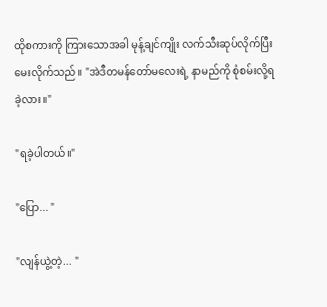ထိုစကားကို ကြားသောအခါ မုန့်ချင်ကျိုး လက်သီးဆုပ်လိုက်ပြီး မေးလိုက်သည်။ "အဲဒီတမန်တော်မလေးရဲ့ နာမည်ကို စုံစမ်းလို့ရခဲ့လား။"

"ရခဲ့ပါတယ်။"

"ပြော... "

"လျန်ယွဲ့တဲ့... "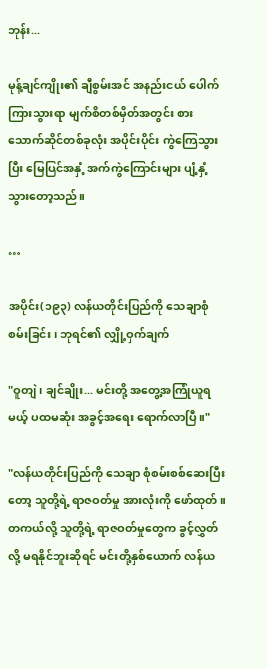ဘုန်း...

မုန့်ချင်ကျိုး၏ ချီစွမ်းအင် အနည်းငယ် ပေါက်ကြားသွားရာ မျက်စိတစ်မှိတ်အတွင်း စားသောက်ဆိုင်တစ်ခုလုံး အပိုင်းပိုင်း ကွဲကြေသွားပြီး မြေပြင်အနှံ့ အက်ကွဲကြောင်းများ ပျံ့နှံ့သွားတော့သည်။

…

အပိုင်း(၁၉၃) လန်ယတိုင်းပြည်ကို သေချာစုံစမ်းခြင်း၊ ဘုရင်၏ လျှို့ဝှက်ချက်

"ဝူတျဲ၊ ချင်ချိုး... မင်းတို့ အတွေ့အကြုံယူရမယ့် ပထမဆုံး အခွင့်အရေး ရောက်လာပြီ။"

"လန်ယတိုင်းပြည်ကို သေချာ စုံစမ်းစစ်ဆေးပြီးတော့ သူတို့ရဲ့ ရာဇဝတ်မှု အားလုံးကို ဖော်ထုတ်။ တကယ်လို့ သူတို့ရဲ့ ရာဇဝတ်မှုတွေက ခွင့်လွှတ်လို့ မရနိုင်ဘူးဆိုရင် မင်းတို့နှစ်ယောက် လန်ယ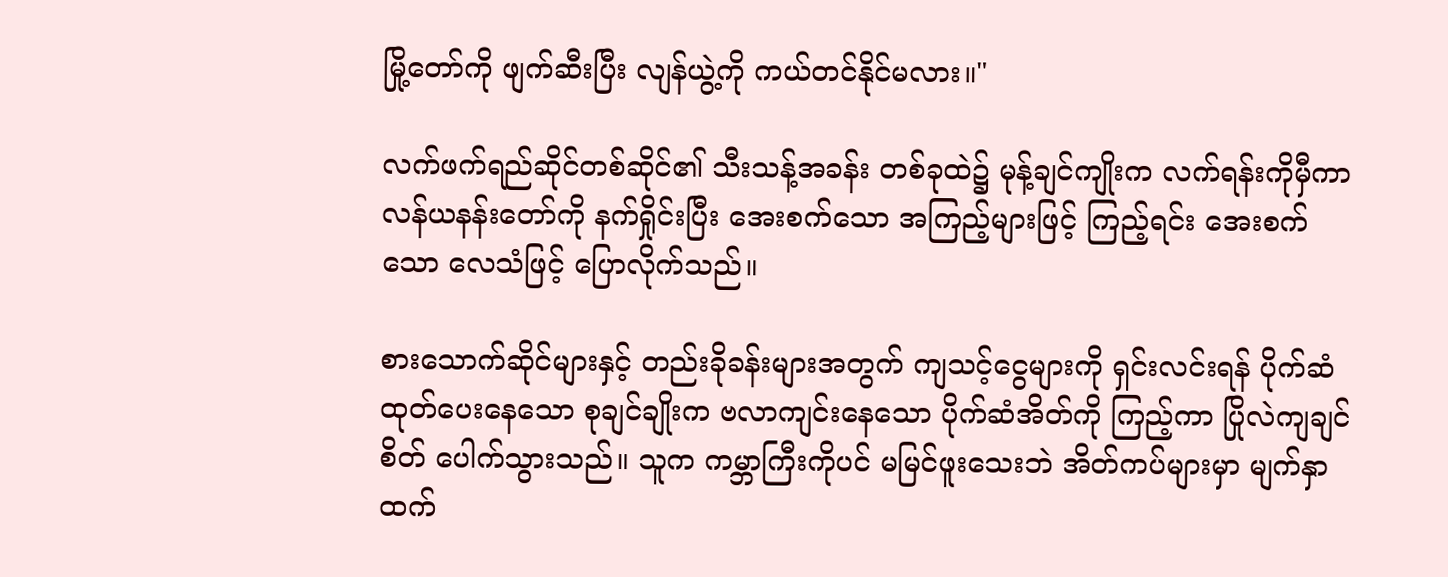မြို့တော်ကို ဖျက်ဆီးပြီး လျန်ယွဲ့ကို ကယ်တင်နိုင်မလား။"

လက်ဖက်ရည်ဆိုင်တစ်ဆိုင်၏ သီးသန့်အခန်း တစ်ခုထဲ၌ မုန့်ချင်ကျိုးက လက်ရန်းကိုမှီကာ လန်ယနန်းတော်ကို နက်ရှိုင်းပြီး အေးစက်သော အကြည့်များဖြင့် ကြည့်ရင်း အေးစက်သော လေသံဖြင့် ပြောလိုက်သည်။

စားသောက်ဆိုင်များနှင့် တည်းခိုခန်းများအတွက် ကျသင့်ငွေများကို ရှင်းလင်းရန် ပိုက်ဆံထုတ်ပေးနေသော စုချင်ချိုးက ဗလာကျင်းနေသော ပိုက်ဆံအိတ်ကို ကြည့်ကာ ပြိုလဲကျချင်စိတ် ပေါက်သွားသည်။ သူက ကမ္ဘာကြီးကိုပင် မမြင်ဖူးသေးဘဲ အိတ်ကပ်များမှာ မျက်နှာထက်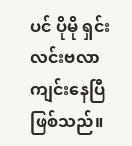ပင် ပိုမို ရှင်းလင်းဗလာကျင်းနေပြီ ဖြစ်သည်။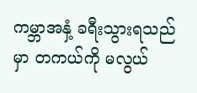ကမ္ဘာအနှံ့ ခရီးသွားရသည်မှာ တကယ်ကို မလွယ်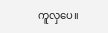ကူလှပေ။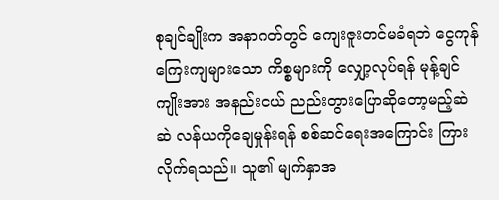စုချင်ချိုးက အနာဂတ်တွင် ကျေးဇူးတင်မခံရဘဲ ငွေကုန်ကြေးကျများသော ကိစ္စများကို လျှော့လုပ်ရန် မုန့်ချင်ကျိုးအား အနည်းငယ် ညည်းတွားပြောဆိုတော့မည့်ဆဲဆဲ လန်ယကိုချေမှုန်းရန် စစ်ဆင်ရေးအကြောင်း ကြားလိုက်ရသည်။ သူ၏ မျက်နှာအ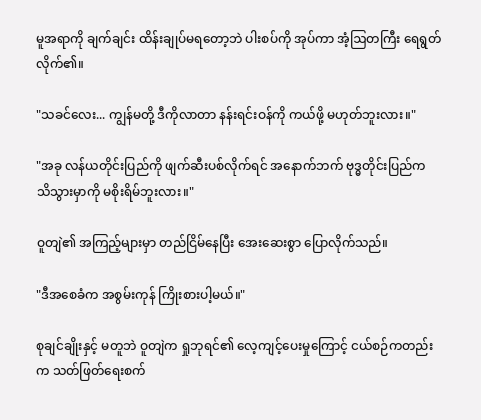မူအရာကို ချက်ချင်း ထိန်းချုပ်မရတော့ဘဲ ပါးစပ်ကို အုပ်ကာ အံ့ဩတကြီး ရေရွတ်လိုက်၏။

"သခင်လေး... ကျွန်မတို့ ဒီကိုလာတာ နန်းရင်းဝန်ကို ကယ်ဖို့ မဟုတ်ဘူးလား။"

"အခု လန်ယတိုင်းပြည်ကို ဖျက်ဆီးပစ်လိုက်ရင် အနောက်ဘက် ဗုဒ္ဓတိုင်းပြည်က သိသွားမှာကို မစိုးရိမ်ဘူးလား။"

ဝူတျဲ၏ အကြည့်များမှာ တည်ငြိမ်နေပြီး အေးဆေးစွာ ပြောလိုက်သည်။

"ဒီအစေခံက အစွမ်းကုန် ကြိုးစားပါ့မယ်။"

စုချင်ချိုးနှင့် မတူဘဲ ဝူတျဲက ရှုဘုရင်၏ လေ့ကျင့်ပေးမှုကြောင့် ငယ်စဉ်ကတည်းက သတ်ဖြတ်ရေးစက်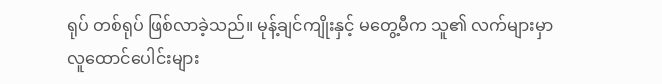ရုပ် တစ်ရုပ် ဖြစ်လာခဲ့သည်။ မုန့်ချင်ကျိုးနှင့် မတွေ့မီက သူ၏ လက်များမှာ လူထောင်ပေါင်းများ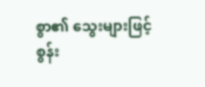စွာ၏ သွေးများဖြင့် စွန်း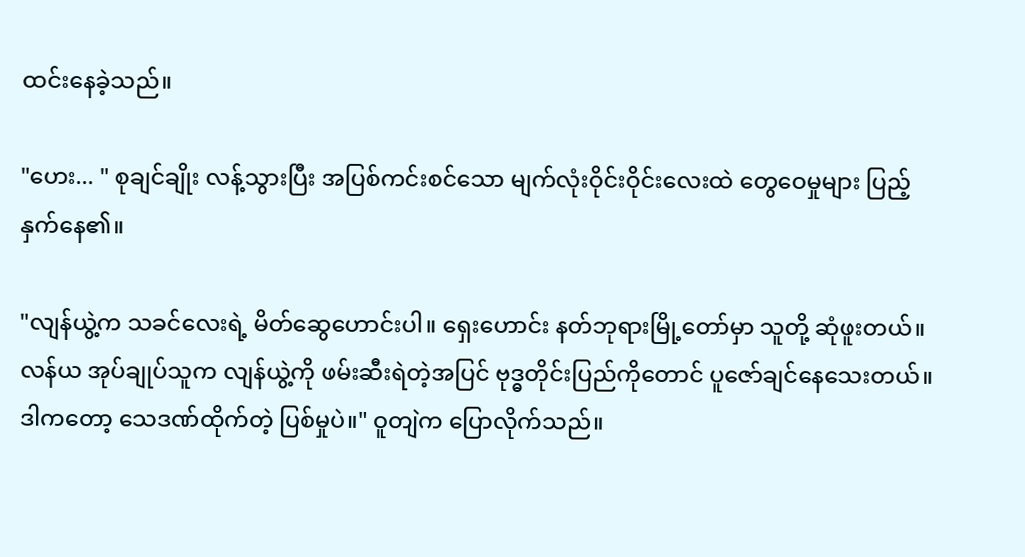ထင်းနေခဲ့သည်။

"ဟေး... " စုချင်ချိုး လန့်သွားပြီး အပြစ်ကင်းစင်သော မျက်လုံးဝိုင်းဝိုင်းလေးထဲ တွေဝေမှုများ ပြည့်နှက်နေ၏။

"လျန်ယွဲ့က သခင်လေးရဲ့ မိတ်ဆွေဟောင်းပါ။ ရှေးဟောင်း နတ်ဘုရားမြို့တော်မှာ သူတို့ ဆုံဖူးတယ်။ လန်ယ အုပ်ချုပ်သူက လျန်ယွဲ့ကို ဖမ်းဆီးရဲတဲ့အပြင် ဗုဒ္ဓတိုင်းပြည်ကိုတောင် ပူဇော်ချင်နေသေးတယ်။ ဒါကတော့ သေဒဏ်ထိုက်တဲ့ ပြစ်မှုပဲ။" ဝူတျဲက ပြောလိုက်သည်။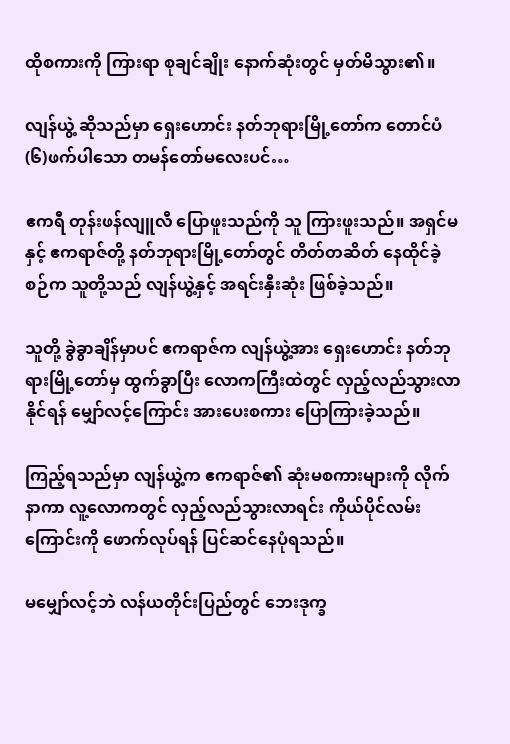ထိုစကားကို ကြားရာ စုချင်ချိုး နောက်ဆုံးတွင် မှတ်မိသွား၏။

လျန်ယွဲ့ ဆိုသည်မှာ ရှေးဟောင်း နတ်ဘုရားမြို့တော်က တောင်ပံ(၆)ဖက်ပါသော တမန်တော်မလေးပင်…

ဧကရီ တုန်းဖန်လျူလီ ပြောဖူးသည်ကို သူ ကြားဖူးသည်။ အရှင်မနှင့် ဧကရာဇ်တို့ နတ်ဘုရားမြို့တော်တွင် တိတ်တဆိတ် နေထိုင်ခဲ့စဉ်က သူတို့သည် လျန်ယွဲ့နှင့် အရင်းနှီးဆုံး ဖြစ်ခဲ့သည်။

သူတို့ ခွဲခွာချိန်မှာပင် ဧကရာဇ်က လျန်ယွဲ့အား ရှေးဟောင်း နတ်ဘုရားမြို့တော်မှ ထွက်ခွာပြီး လောကကြီးထဲတွင် လှည့်လည်သွားလာနိုင်ရန် မျှော်လင့်ကြောင်း အားပေးစကား ပြောကြားခဲ့သည်။

ကြည့်ရသည်မှာ လျန်ယွဲ့က ဧကရာဇ်၏ ဆုံးမစကားများကို လိုက်နာကာ လူ့လောကတွင် လှည့်လည်သွားလာရင်း ကိုယ်ပိုင်လမ်းကြောင်းကို ဖောက်လုပ်ရန် ပြင်ဆင်နေပုံရသည်။

မမျှော်လင့်ဘဲ လန်ယတိုင်းပြည်တွင် ဘေးဒုက္ခ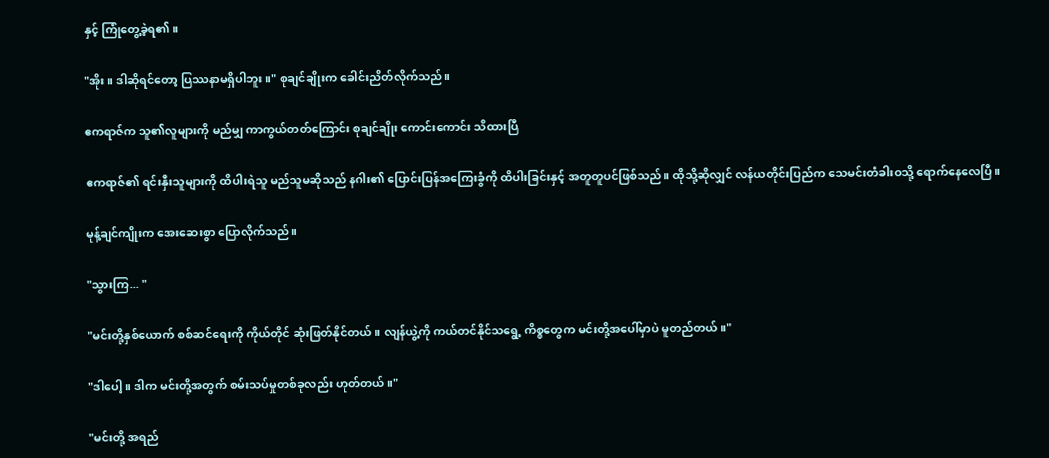နှင့် ကြုံတွေ့ခဲ့ရ၏။

"အိုး။ ဒါဆိုရင်တော့ ပြဿနာမရှိပါဘူး။" စုချင်ချိုးက ခေါင်းညိတ်လိုက်သည်။

ဧကရာဇ်က သူ၏လူများကို မည်မျှ ကာကွယ်တတ်ကြောင်း စုချင်ချိုး ကောင်းကောင်း သိထားပြီ

ဧကရာဇ်၏ ရင်းနှီးသူများကို ထိပါးရဲသူ မည်သူမဆိုသည် နဂါး၏ ပြောင်းပြန်အကြေးခွံကို ထိပါးခြင်းနှင့် အတူတူပင်ဖြစ်သည်။ ထိုသို့ဆိုလျှင် လန်ယတိုင်းပြည်က သေမင်းတံခါးဝသို့ ရောက်နေလေပြီ။

မုန့်ချင်ကျိုးက အေးဆေးစွာ ပြောလိုက်သည်။

"သွားကြ... "

"မင်းတို့နှစ်ယောက် စစ်ဆင်ရေးကို ကိုယ်တိုင် ဆုံးဖြတ်နိုင်တယ်။ လျန်ယွဲ့ကို ကယ်တင်နိုင်သရွေ့ ကိစ္စတွေက မင်းတို့အပေါ်မှာပဲ မူတည်တယ်။"

"ဒါပေါ့။ ဒါက မင်းတို့အတွက် စမ်းသပ်မှုတစ်ခုလည်း ဟုတ်တယ်။"

"မင်းတို့ အရည်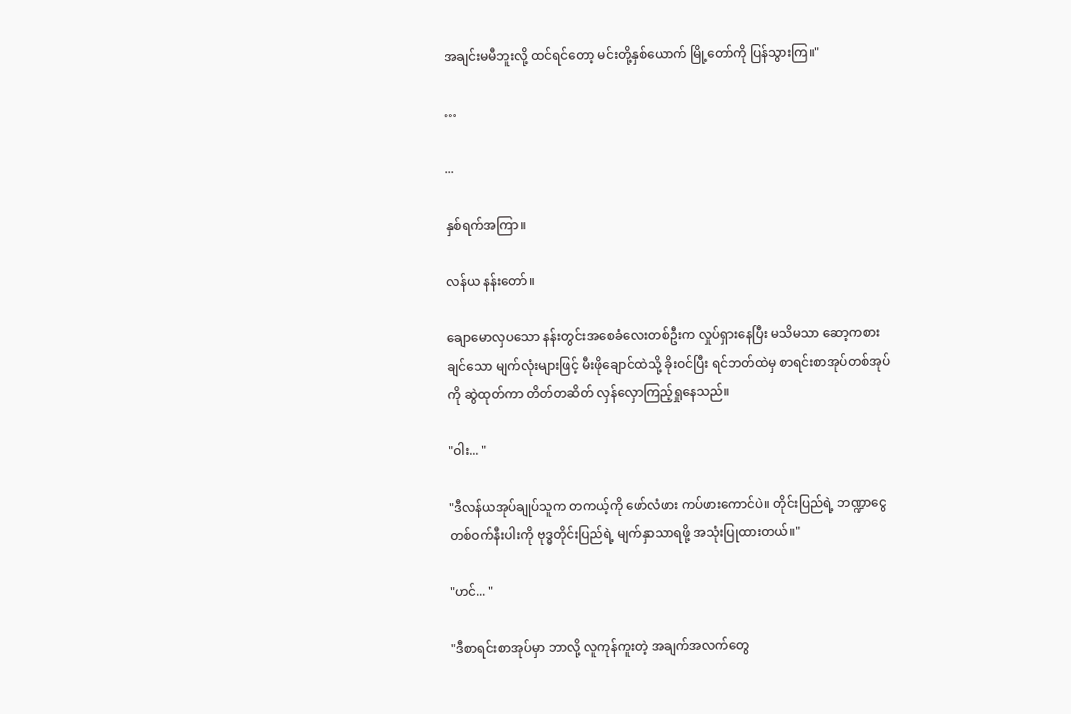အချင်းမမီဘူးလို့ ထင်ရင်တော့ မင်းတို့နှစ်ယောက် မြို့တော်ကို ပြန်သွားကြ။"

…

...

နှစ်ရက်အကြာ။

လန်ယ နန်းတော်။

ချောမောလှပသော နန်းတွင်းအစေခံလေးတစ်ဦးက လှုပ်ရှားနေပြီး မသိမသာ ဆော့ကစားချင်သော မျက်လုံးများဖြင့် မီးဖိုချောင်ထဲသို့ ခိုးဝင်ပြီး ရင်ဘတ်ထဲမှ စာရင်းစာအုပ်တစ်အုပ်ကို ဆွဲထုတ်ကာ တိတ်တဆိတ် လှန်လှောကြည့်ရှုနေသည်။

"ဝါး... "

"ဒီလန်ယအုပ်ချုပ်သူက တကယ့်ကို ဖော်လံဖား ကပ်ဖားကောင်ပဲ။ တိုင်းပြည်ရဲ့ ဘဏ္ဍာငွေ တစ်ဝက်နီးပါးကို ဗုဒ္ဓတိုင်းပြည်ရဲ့ မျက်နှာသာရဖို့ အသုံးပြုထားတယ်။"

"ဟင်... "

"ဒီစာရင်းစာအုပ်မှာ ဘာလို့ လူကုန်ကူးတဲ့ အချက်အလက်တွေ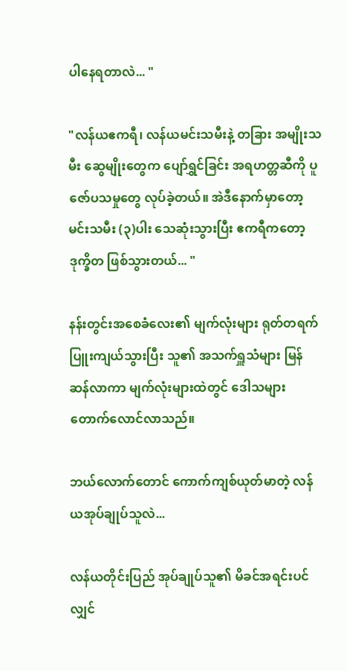ပါနေရတာလဲ... "

"လန်ယဧကရီ၊ လန်ယမင်းသမီးနဲ့ တခြား အမျိုးသမီး ဆွေမျိုးတွေက ပျော်ရွှင်ခြင်း အရဟတ္တဆီကို ပူဇော်ပသမှုတွေ လုပ်ခဲ့တယ်။ အဲဒီနောက်မှာတော့ မင်းသမီး (၃)ပါး သေဆုံးသွားပြီး ဧကရီကတော့ ဒုက္ခိတ ဖြစ်သွားတယ်... "

နန်းတွင်းအစေခံလေး၏ မျက်လုံးများ ရုတ်တရက် ပြူးကျယ်သွားပြီး သူ၏ အသက်ရှူသံများ မြန်ဆန်လာကာ မျက်လုံးများထဲတွင် ဒေါသများ တောက်လောင်လာသည်။

ဘယ်လောက်တောင် ကောက်ကျစ်ယုတ်မာတဲ့ လန်ယအုပ်ချုပ်သူလဲ...

လန်ယတိုင်းပြည် အုပ်ချုပ်သူ၏ မိခင်အရင်းပင်လျှင်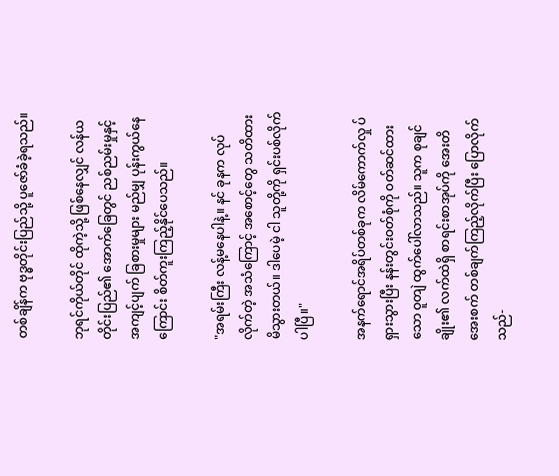တစ်ချိန်က ဗုဒ္ဓတိုင်းပြည်သို့ ပူဇော်ခံခဲ့ရသည်။

ဘုရင်ကိုယ်တိုင် ထိုကဲ့သို့ ဖြစ်နေလျှင် လန်ယတိုင်းပြည်၏ အောက်ခြေတွင် ညစ်ညမ်းမှုနှင့် အကျင့်ပျက် ခြစားမှုများ မည်မျှ ပုန်းကွယ်နေကြောင်း စိတ်ကူးကြည့်နိုင်ပေသည်။

"အရမ်းကြီး လန့်မနေပါနဲ့။ နင် ခုနက လုပ်လိုက်တဲ့ အသံကြောင့် အစောင့်တွေ သတိထားမိသွားတယ်။ ဒါပေမဲ့ ငါ သူတို့ကို ရှင်းပစ်လိုက်ပါပြီ။"

အနက်ရောင်အရိပ်တစ်ခုက လိမ်ကောက်လှု ပ်ရှားသွားပြီး နန်းတွင်းဝတ်စုံကို ဝတ်ဆင်ထားသော ဝူတျဲ ထွက်ပေါ်လာသည်။ သူက စုချင်ချိုး၏ လက်ထဲရှိ စာရင်းစာအုပ်ကို အေးတိအေးစက် တစ်ချက်ကြည့်လိုက်ပြီး ပြောလိုက်သည်-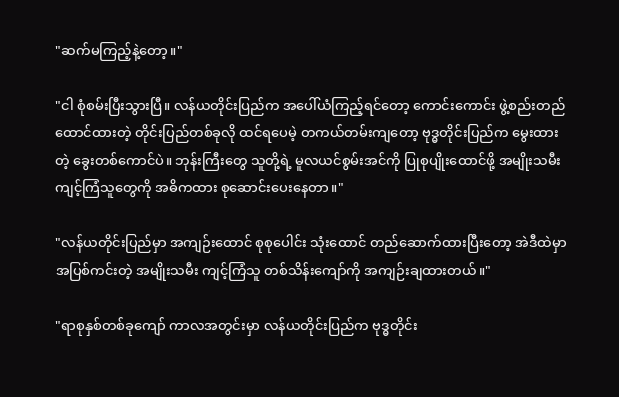"ဆက်မကြည့်နဲ့တော့။"

"ငါ စုံစမ်းပြီးသွားပြီ။ လန်ယတိုင်းပြည်က အပေါ်ယံကြည့်ရင်တော့ ကောင်းကောင်း ဖွဲ့စည်းတည်ထောင်ထားတဲ့ တိုင်းပြည်တစ်ခုလို ထင်ရပေမဲ့ တကယ်တမ်းကျတော့ ဗုဒ္ဓတိုင်းပြည်က မွေးထားတဲ့ ခွေးတစ်ကောင်ပဲ။ ဘုန်းကြီးတွေ သူတို့ရဲ့ မူလယင်စွမ်းအင်ကို ပြုစုပျိုးထောင်ဖို့ အမျိုးသမီး ကျင့်ကြံသူတွေကို အဓိကထား စုဆောင်းပေးနေတာ။"

"လန်ယတိုင်းပြည်မှာ အကျဉ်းထောင် စုစုပေါင်း သုံးထောင် တည်ဆောက်ထားပြီးတော့ အဲဒီထဲမှာ အပြစ်ကင်းတဲ့ အမျိုးသမီး ကျင့်ကြံသူ တစ်သိန်းကျော်ကို အကျဉ်းချထားတယ်။"

"ရာစုနှစ်တစ်ခုကျော် ကာလအတွင်းမှာ လန်ယတိုင်းပြည်က ဗုဒ္ဓတိုင်း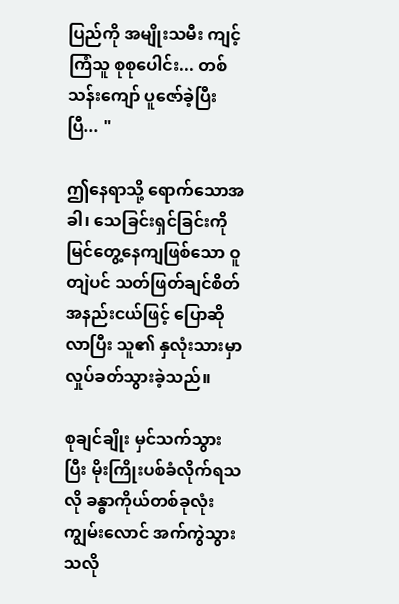ပြည်ကို အမျိုးသမီး ကျင့်ကြံသူ စုစုပေါင်း... တစ်သန်းကျော် ပူဇော်ခဲ့ပြီးပြီ... "

ဤနေရာသို့ ရောက်သောအခါ၊ သေခြင်းရှင်ခြင်းကို မြင်တွေ့နေကျဖြစ်သော ဝူတျဲပင် သတ်ဖြတ်ချင်စိတ် အနည်းငယ်ဖြင့် ပြောဆိုလာပြီး သူ၏ နှလုံးသားမှာ လှုပ်ခတ်သွားခဲ့သည်။

စုချင်ချိုး မှင်သက်သွားပြီး မိုးကြိုးပစ်ခံလိုက်ရသလို ခန္ဓာကိုယ်တစ်ခုလုံး ကျွမ်းလောင် အက်ကွဲသွားသလို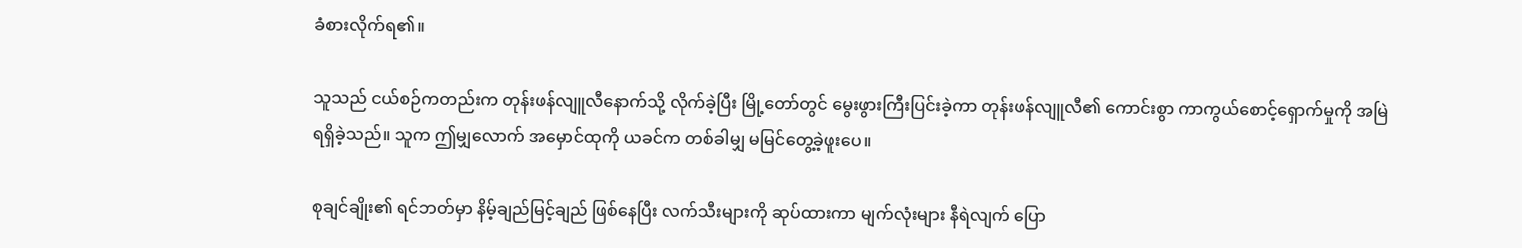ခံစားလိုက်ရ၏။

သူသည် ငယ်စဉ်ကတည်းက တုန်းဖန်လျူလီနောက်သို့ လိုက်ခဲ့ပြီး မြို့တော်တွင် မွေးဖွားကြီးပြင်းခဲ့ကာ တုန်းဖန်လျူလီ၏ ကောင်းစွာ ကာကွယ်စောင့်ရှောက်မှုကို အမြဲရရှိခဲ့သည်။ သူက ဤမျှလောက် အမှောင်ထုကို ယခင်က တစ်ခါမျှ မမြင်တွေ့ခဲ့ဖူးပေ။

စုချင်ချိုး၏ ရင်ဘတ်မှာ နိမ့်ချည်မြင့်ချည် ဖြစ်နေပြီး လက်သီးများကို ဆုပ်ထားကာ မျက်လုံးများ နီရဲလျက် ပြော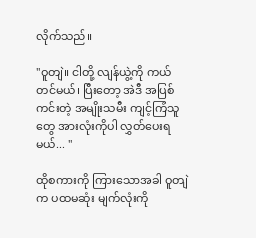လိုက်သည်။

"ဝူတျဲ။ ငါတို့ လျန်ယွဲ့ကို ကယ်တင်မယ်၊ ပြီးတော့ အဲဒီ အပြစ်ကင်းတဲ့ အမျိုးသမီး ကျင့်ကြံသူတွေ အားလုံးကိုပါ လွှတ်ပေးရမယ်... "

ထိုစကားကို ကြားသောအခါ ဝူတျဲက ပထမဆုံး မျက်လုံးကို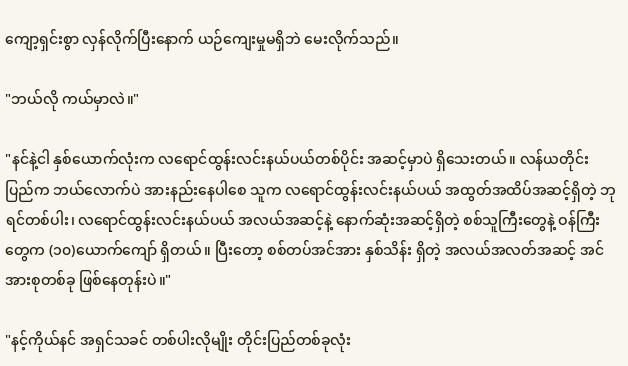ကျော့ရှင်းစွာ လှန်လိုက်ပြီးနောက် ယဉ်ကျေးမှုမရှိဘဲ မေးလိုက်သည်။

"ဘယ်လို ကယ်မှာလဲ။"

"နင်နဲ့ငါ နှစ်ယောက်လုံးက လရောင်ထွန်းလင်းနယ်ပယ်တစ်ပိုင်း အဆင့်မှာပဲ ရှိသေးတယ်။ လန်ယတိုင်းပြည်က ဘယ်လောက်ပဲ အားနည်းနေပါစေ သူက လရောင်ထွန်းလင်းနယ်ပယ် အထွတ်အထိပ်အဆင့်ရှိတဲ့ ဘုရင်တစ်ပါး၊ လရောင်ထွန်းလင်းနယ်ပယ် အလယ်အဆင့်နဲ့ နောက်ဆုံးအဆင့်ရှိတဲ့ စစ်သူကြီးတွေနဲ့ ဝန်ကြီးတွေက (၁၀)ယောက်ကျော် ရှိတယ်။ ပြီးတော့ စစ်တပ်အင်အား နှစ်သိန်း ရှိတဲ့ အလယ်အလတ်အဆင့် အင်အားစုတစ်ခု ဖြစ်နေတုန်းပဲ။"

"နင့်ကိုယ်နင် အရှင်သခင် တစ်ပါးလိုမျိုး တိုင်းပြည်တစ်ခုလုံး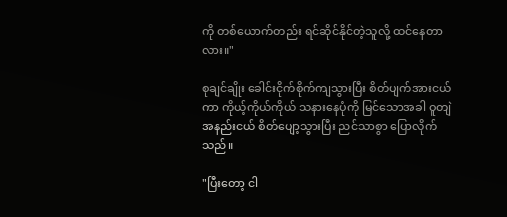ကို တစ်ယောက်တည်း ရင်ဆိုင်နိုင်တဲ့သူလို့ ထင်နေတာလား။"

စုချင်ချိုး ခေါင်းငိုက်စိုက်ကျသွားပြီး စိတ်ပျက်အားငယ်ကာ ကိုယ့်ကိုယ်ကိုယ် သနားနေပုံကို မြင်သောအခါ ဝူတျဲ အနည်းငယ် စိတ်ပျော့သွားပြီး ညင်သာစွာ ပြောလိုက်သည်။

"ပြီးတော့ ငါ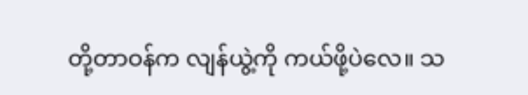တို့တာဝန်က လျန်ယွဲ့ကို ကယ်ဖို့ပဲလေ။ သ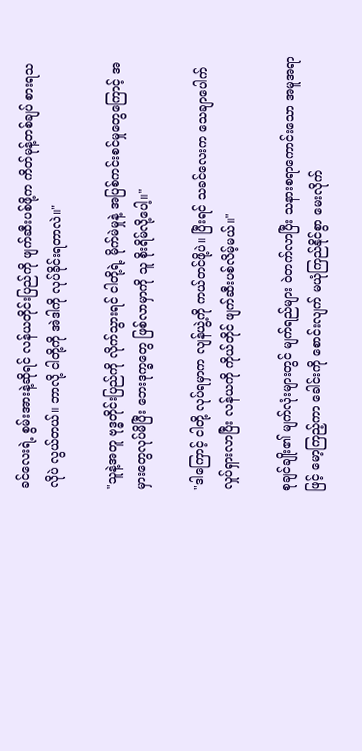ခင်လေးရဲ့ စွမ်းအားနဲ့ဆိုရင် လန်ယတိုင်းပြည်ကို ဖျက်ဆီးပစ်ဖို့က ကိတ်မုန့်တစ်ချပ် စားရသလိုပဲ လွယ်တယ်။ ဘာလို့ ငါတို့ကို အဲဒါကို လုပ်ခိုင်းရတာလဲ။"

"သူနဲ့အတူ ဗုဒ္ဓတိုင်းပြည်ကို လိုက်သွားရင် ငါတို့ရဲ့ မိုက်မဲမှုနဲ့ အပြစ်ကင်းစင်မှုတွေကြောင့် အမှားတွေလုပ်မိပြီး ဘေးဒုက္ခတွေ ဖြစ်လာမှာကို သူ စိုးရိမ်လို့ပေါ့။"

"ဒါကြောင့် ငါတို့ လုပ်ရမှာက လျန်ယွဲ့ကို ကယ်တင်ဖို့ပဲ။ ပြီးရင် သခင်လေးက သေချာပေါက် လှုပ်ရှားလာပြီး လန်ယကို ကိုယ်တိုင် ဖျက်ဆီးပစ်လိမ့်မယ်။"

စုချင်ချိုး၏ မျက်လုံးများတွင် မျက်ရည်များ ဝဲတက်လာပြီး သနားစရာကောင်းသော အမူအရာဖြင့် မော့ကြည့်ကာ ခေါင်းကို စောင်းလျက် မယုံကြည်နိုင်စွာ မေးလိုက်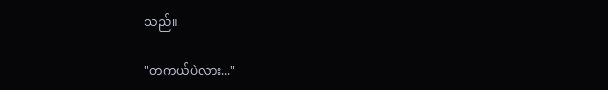သည်။

"တကယ်ပဲလား..."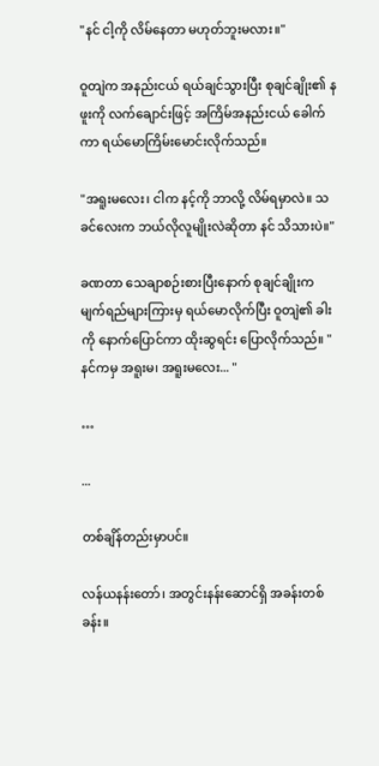"နင် ငါ့ကို လိမ်နေတာ မဟုတ်ဘူးမလား။"

ဝူတျဲက အနည်းငယ် ရယ်ချင်သွားပြီး စုချင်ချိုး၏ နဖူးကို လက်ချောင်းဖြင့် အကြိမ်အနည်းငယ် ခေါက်ကာ ရယ်မောကြိမ်းမောင်းလိုက်သည်။

"အရူးမလေး၊ ငါက နင့်ကို ဘာလို့ လိမ်ရမှာလဲ။ သခင်လေးက ဘယ်လိုလူမျိုးလဲဆိုတာ နင် သိသားပဲ။"

ခဏတာ သေချာစဉ်းစားပြီးနောက် စုချင်ချိုးက မျက်ရည်များကြားမှ ရယ်မောလိုက်ပြီး ဝူတျဲ၏ ခါးကို နောက်ပြောင်ကာ ထိုးဆွရင်း ပြောလိုက်သည်။ "နင်ကမှ အရူးမ၊ အရူးမလေး... "

…

...

တစ်ချိန်တည်းမှာပင်။

လန်ယနန်းတော်၊ အတွင်းနန်းဆောင်ရှိ အခန်းတစ်ခန်း။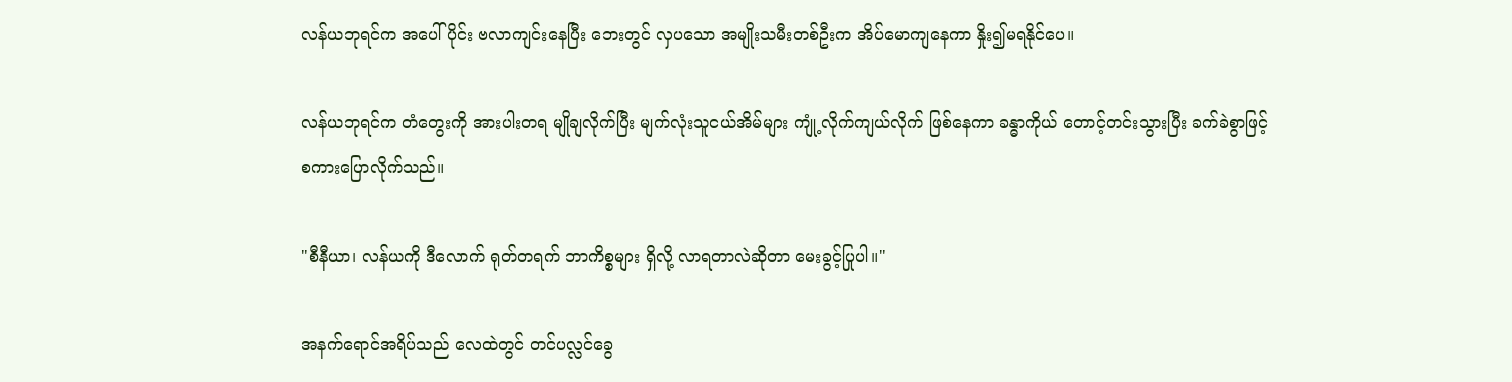လန်ယဘုရင်က အပေါ်ပိုင်း ဗလာကျင်းနေပြီး ဘေးတွင် လှပသော အမျိုးသမီးတစ်ဦးက အိပ်မောကျနေကာ နှိုး၍မရနိုင်ပေ။

လန်ယဘုရင်က တံတွေးကို အားပါးတရ မျိုချလိုက်ပြီး မျက်လုံးသူငယ်အိမ်များ ကျုံ့လိုက်ကျယ်လိုက် ဖြစ်နေကာ ခန္ဓာကိုယ် တောင့်တင်းသွားပြီး ခက်ခဲစွာဖြင့် စကားပြောလိုက်သည်။

"စီနီယာ၊ လန်ယကို ဒီလောက် ရုတ်တရက် ဘာကိစ္စများ ရှိလို့ လာရတာလဲဆိုတာ မေးခွင့်ပြုပါ။"

အနက်ရောင်အရိပ်သည် လေထဲတွင် တင်ပလ္လင်ခွေ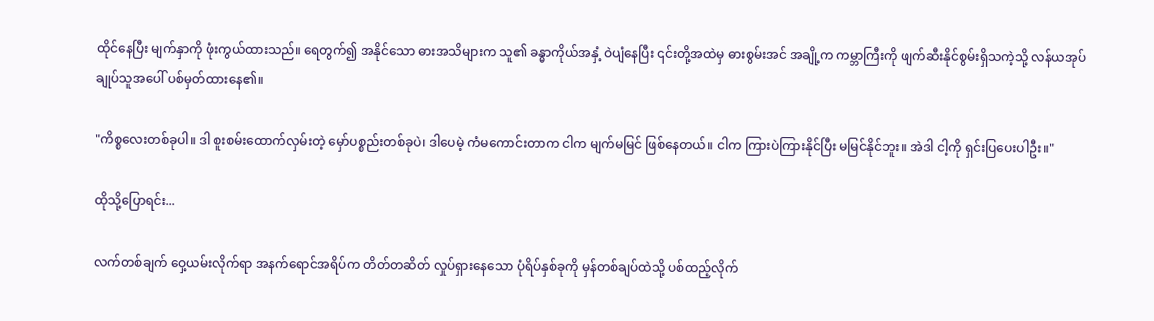ထိုင်နေပြီး မျက်နှာကို ဖုံးကွယ်ထားသည်။ ရေတွက်၍ အနိုင်သော ဓားအသိများက သူ၏ ခန္ဓာကိုယ်အနှံ့ ဝဲပျံနေပြီး ၎င်းတို့အထဲမှ ဓားစွမ်းအင် အချို့က ကမ္ဘာကြီးကို ဖျက်ဆီးနိုင်စွမ်းရှိသကဲ့သို့ လန်ယအုပ်ချုပ်သူအပေါ် ပစ်မှတ်ထားနေ၏။

"ကိစ္စလေးတစ်ခုပါ။ ဒါ စူးစမ်းထောက်လှမ်းတဲ့ မှော်ပစ္စည်းတစ်ခုပဲ၊ ဒါပေမဲ့ ကံမကောင်းတာက ငါက မျက်မမြင် ဖြစ်နေတယ်။ ငါက ကြားပဲကြားနိုင်ပြီး မမြင်နိုင်ဘူး။ အဲဒါ ငါ့ကို ရှင်းပြပေးပါဦး။"

ထိုသို့ပြောရင်း...

လက်တစ်ချက် ဝှေ့ယမ်းလိုက်ရာ အနက်ရောင်အရိပ်က တိတ်တဆိတ် လှုပ်ရှားနေသော ပုံရိပ်နှစ်ခုကို မှန်တစ်ချပ်ထဲသို့ ပစ်ထည့်လိုက်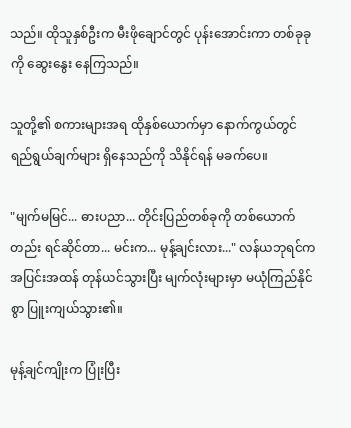သည်။ ထိုသူနှစ်ဦးက မီးဖိုချောင်တွင် ပုန်းအောင်းကာ တစ်ခုခုကို ဆွေးနွေး နေကြသည်။

သူတို့၏ စကားများအရ ထိုနှစ်ယောက်မှာ နောက်ကွယ်တွင် ရည်ရွယ်ချက်များ ရှိနေသည်ကို သိနိုင်ရန် မခက်ပေ။

"မျက်မမြင်... ဓားပညာ... တိုင်းပြည်တစ်ခုကို တစ်ယောက်တည်း ရင်ဆိုင်တာ... မင်းက... မုန့်ချင်းလား..." လန်ယဘုရင်က အပြင်းအထန် တုန်ယင်သွားပြီး မျက်လုံးများမှာ မယုံကြည်နိုင်စွာ ပြူးကျယ်သွား၏။

မုန့်ချင်ကျိုးက ပြုံးပြီး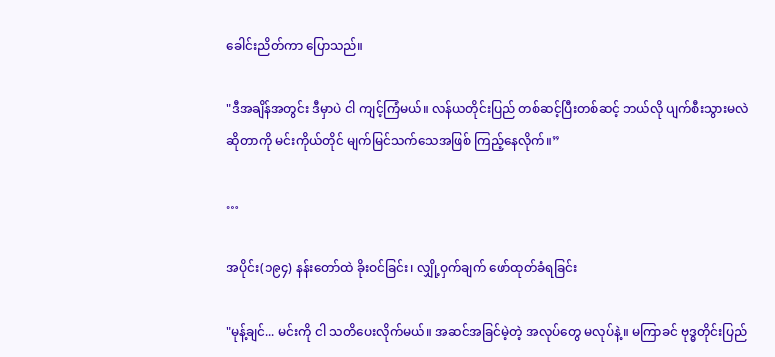ခေါင်းညိတ်ကာ ပြောသည်။

"ဒီအချိန်အတွင်း ဒီမှာပဲ ငါ ကျင့်ကြံမယ်။ လန်ယတိုင်းပြည် တစ်ဆင့်ပြီးတစ်ဆင့် ဘယ်လို ပျက်စီးသွားမလဲ ဆိုတာကို မင်းကိုယ်တိုင် မျက်မြင်သက်သေအဖြစ် ကြည့်နေလိုက်။”

…

အပိုင်း(၁၉၄) နန်းတော်ထဲ ခိုးဝင်ခြင်း၊ လျှို့ဝှက်ချက် ဖော်ထုတ်ခံရခြင်း

"မုန့်ချင်... မင်းကို ငါ သတိပေးလိုက်မယ်။ အဆင်အခြင်မဲ့တဲ့ အလုပ်တွေ မလုပ်နဲ့။ မကြာခင် ဗုဒ္ဓတိုင်းပြည်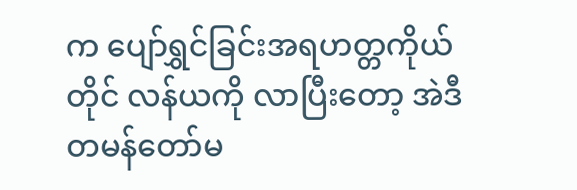က ပျော်ရွှင်ခြင်းအရဟတ္တကိုယ်တိုင် လန်ယကို လာပြီးတော့ အဲဒီ တမန်တော်မ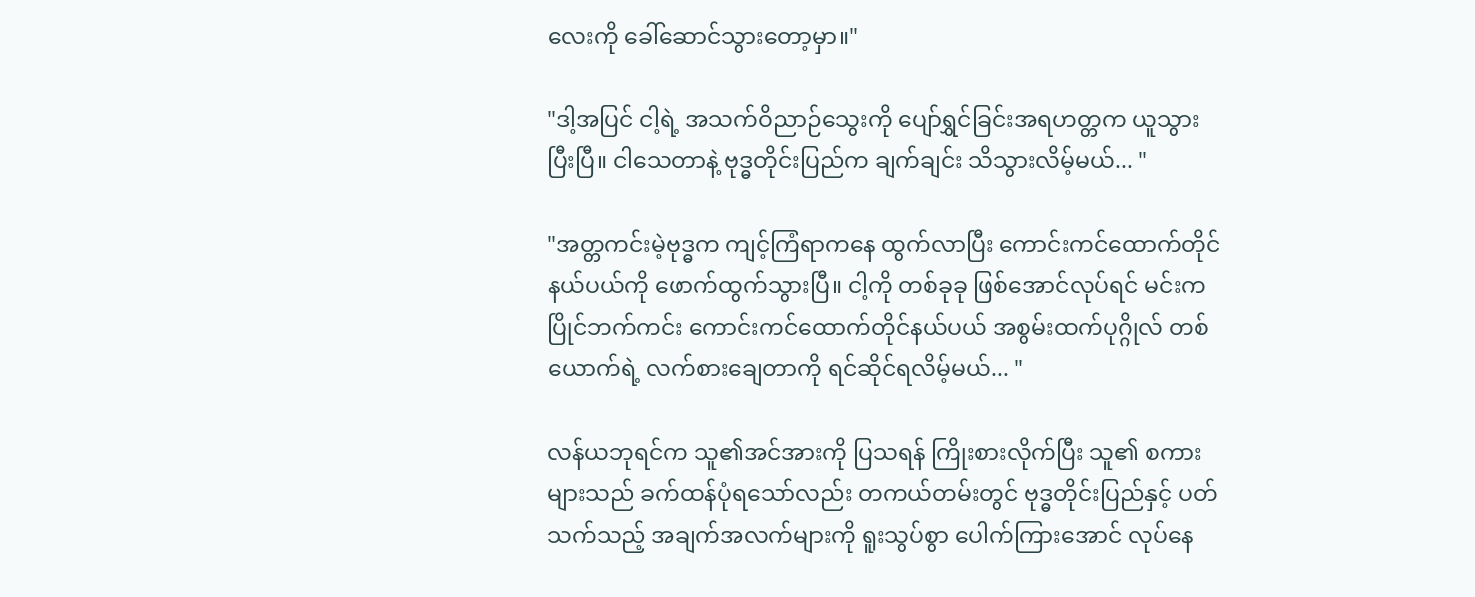လေးကို ခေါ်ဆောင်သွားတော့မှာ။"

"ဒါ့အပြင် ငါ့ရဲ့ အသက်ဝိညာဉ်သွေးကို ပျော်ရွှင်ခြင်းအရဟတ္တက ယူသွားပြီးပြီ။ ငါသေတာနဲ့ ဗုဒ္ဓတိုင်းပြည်က ချက်ချင်း သိသွားလိမ့်မယ်... "

"အတ္တကင်းမဲ့ဗုဒ္ဓက ကျင့်ကြံရာကနေ ထွက်လာပြီး ကောင်းကင်ထောက်တိုင်နယ်ပယ်ကို ဖောက်ထွက်သွားပြီ။ ငါ့ကို တစ်ခုခု ဖြစ်အောင်လုပ်ရင် မင်းက ပြိုင်ဘက်ကင်း ကောင်းကင်ထောက်တိုင်နယ်ပယ် အစွမ်းထက်ပုဂ္ဂိုလ် တစ်ယောက်ရဲ့ လက်စားချေတာကို ရင်ဆိုင်ရလိမ့်မယ်... "

လန်ယဘုရင်က သူ၏အင်အားကို ပြသရန် ကြိုးစားလိုက်ပြီး သူ၏ စကားများသည် ခက်ထန်ပုံရသော်လည်း တကယ်တမ်းတွင် ဗုဒ္ဓတိုင်းပြည်နှင့် ပတ်သက်သည့် အချက်အလက်များကို ရူးသွပ်စွာ ပေါက်ကြားအောင် လုပ်နေ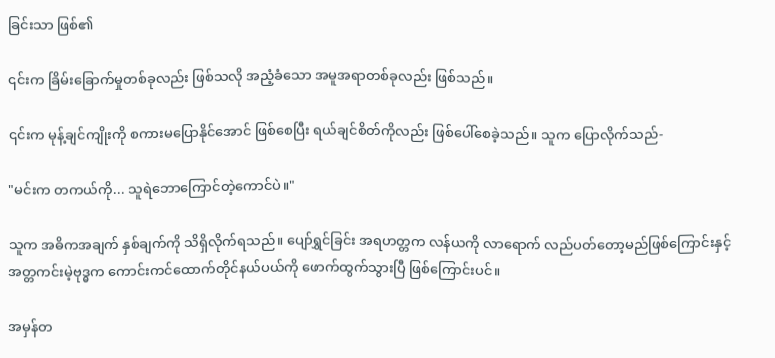ခြင်းသာ ဖြစ်၏

၎င်းက ခြိမ်းခြောက်မှုတစ်ခုလည်း ဖြစ်သလို အညံ့ခံသော အမူအရာတစ်ခုလည်း ဖြစ်သည်။

၎င်းက မုန့်ချင်ကျိုးကို စကားမပြောနိုင်အောင် ဖြစ်စေပြီး ရယ်ချင်စိတ်ကိုလည်း ဖြစ်ပေါ်စေခဲ့သည်။ သူက ပြောလိုက်သည်-

"မင်းက တကယ်ကို... သူရဲဘောကြောင်တဲ့ကောင်ပဲ။"

သူက အဓိကအချက် နှစ်ချက်ကို သိရှိလိုက်ရသည်။ ပျော်ရွှင်ခြင်း အရဟတ္တက လန်ယကို လာရောက် လည်ပတ်တော့မည်ဖြစ်ကြောင်းနှင့် အတ္တကင်းမဲ့ဗုဒ္ဓက ကောင်းကင်ထောက်တိုင်နယ်ပယ်ကို ဖောက်ထွက်သွားပြီ ဖြစ်ကြောင်းပင်။

အမှန်တ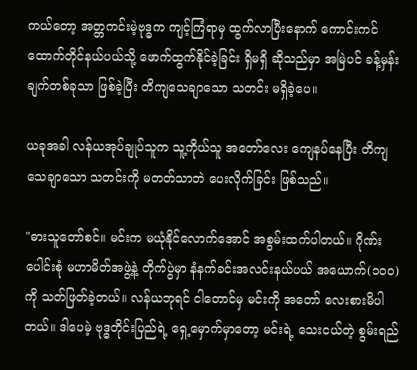ကယ်တော့ အတ္တကင်းမဲ့ဗုဒ္ဓက ကျင့်ကြံရာမှ ထွက်လာပြီးနောက် ကောင်းကင်ထောက်တိုင်နယ်ပယ်သို့ ဖောက်ထွက်နိုင်ခဲ့ခြင်း ရှိမရှိ ဆိုသည်မှာ အမြဲပင် ခန့်မှန်းချက်တစ်ခုသာ ဖြစ်ခဲ့ပြီး တိကျသေချာသော သတင်း မရှိခဲ့ပေ။

ယခုအခါ လန်ယအုပ်ချုပ်သူက သူ့ကိုယ်သူ အတော်လေး ကျေနပ်နေပြီး တိကျသေချာသော သတင်းကို မတတ်သာဘဲ ပေးလိုက်ခြင်း ဖြစ်သည်။

"ဓားသူတော်စင်။ မင်းက မယုံနိုင်လောက်အောင် အစွမ်းထက်ပါတယ်။ ဂိုဏ်းပေါင်းစုံ မဟာမိတ်အဖွဲ့နဲ့ တိုက်ပွဲမှာ နံနက်ခင်းအလင်းနယ်ပယ် အယောက်(၁၀၀)ကို သတ်ဖြတ်ခဲ့တယ်။ လန်ယဘုရင် ငါတောင်မှ မင်းကို အတော် လေးစားမိပါတယ်။ ဒါပေမဲ့ ဗုဒ္ဓတိုင်းပြည်ရဲ့ ရှေ့မှောက်မှာတော့ မင်းရဲ့ သေးငယ်တဲ့ စွမ်းရည်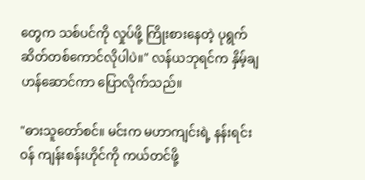တွေက သစ်ပင်ကို လှုပ်ဖို့ ကြိုးစားနေတဲ့ ပုရွက်ဆိတ်တစ်ကောင်လိုပါပဲ။" လန်ယဘုရင်က နှိမ့်ချဟန်ဆောင်ကာ ပြောလိုက်သည်။

"ဓားသူတော်စင်။ မင်းက မဟာကျင်းရဲ့ နန်းရင်းဝန် ကျန်းစန်းဟိုင်ကို ကယ်တင်ဖို့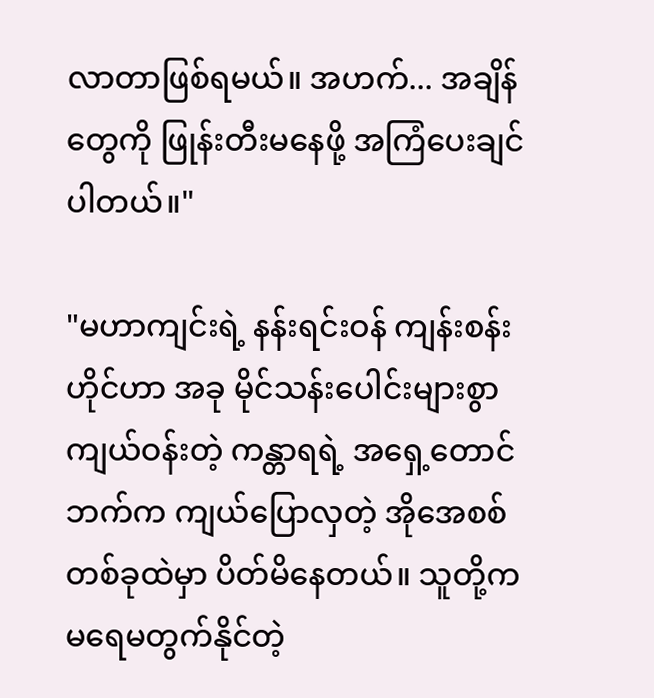လာတာဖြစ်ရမယ်။ အဟက်... အချိန်တွေကို ဖြုန်းတီးမနေဖို့ အကြံပေးချင်ပါတယ်။"

"မဟာကျင်းရဲ့ နန်းရင်းဝန် ကျန်းစန်းဟိုင်ဟာ အခု မိုင်သန်းပေါင်းများစွာ ကျယ်ဝန်းတဲ့ ကန္တာရရဲ့ အရှေ့တောင်ဘက်က ကျယ်ပြောလှတဲ့ အိုအေစစ် တစ်ခုထဲမှာ ပိတ်မိနေတယ်။ သူတို့က မရေမတွက်နိုင်တဲ့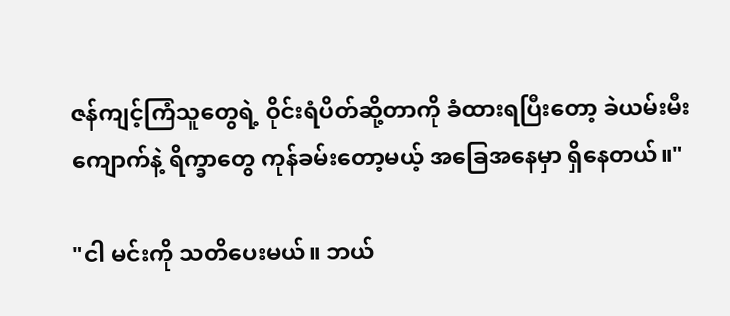ဇန်ကျင့်ကြံသူတွေရဲ့ ဝိုင်းရံပိတ်ဆို့တာကို ခံထားရပြီးတော့ ခဲယမ်းမီးကျောက်နဲ့ ရိက္ခာတွေ ကုန်ခမ်းတော့မယ့် အခြေအနေမှာ ရှိနေတယ်။"

"ငါ မင်းကို သတိပေးမယ်။ ဘယ်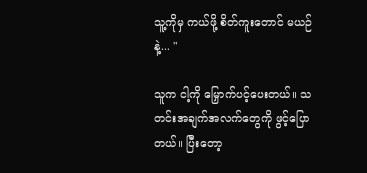သူ့ကိုမှ ကယ်ဖို့ စိတ်ကူးတောင် မယဉ်နဲ့... "

သူက ငါ့ကို မြှောက်ပင့်ပေးတယ်။ သတင်းအချက်အလက်တွေကို ဖွင့်ပြောတယ်။ ပြီးတော့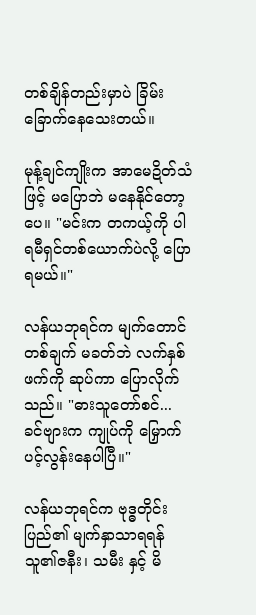တစ်ချိန်တည်းမှာပဲ ခြိမ်းခြောက်နေသေးတယ်။

မုန့်ချင်ကျိုးက အာမေဍိတ်သံဖြင့် မပြောဘဲ မနေနိုင်တော့ပေ။ "မင်းက တကယ့်ကို ပါရမီရှင်တစ်ယောက်ပဲလို့ ပြောရမယ်။"

လန်ယဘုရင်က မျက်တောင်တစ်ချက် မခတ်ဘဲ လက်နှစ်ဖက်ကို ဆုပ်ကာ ပြောလိုက်သည်။ "ဓားသူတော်စင်... ခင်ဗျားက ကျုပ်ကို မြှောက်ပင့်လွန်းနေပါပြီ။"

လန်ယဘုရင်က ဗုဒ္ဓတိုင်းပြည်၏ မျက်နှာသာရရန် သူ၏ဇနီး၊ သမီး နှင့် မိ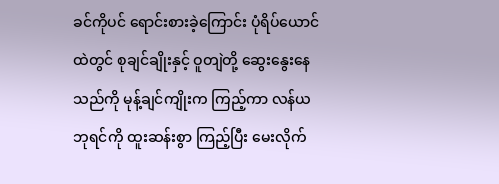ခင်ကိုပင် ရောင်းစားခဲ့ကြောင်း ပုံရိပ်ယောင်ထဲတွင် စုချင်ချိုးနှင့် ဝူတျဲတို့ ဆွေးနွေးနေသည်ကို မုန့်ချင်ကျိုးက ကြည့်ကာ လန်ယဘုရင်ကို ထူးဆန်းစွာ ကြည့်ပြီး မေးလိုက်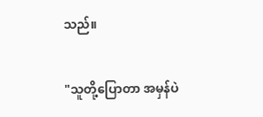သည်။

"သူတို့ပြောတာ အမှန်ပဲ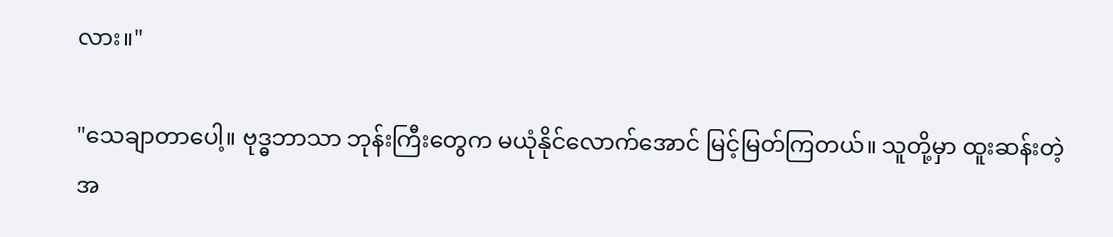လား။"

"သေချာတာပေါ့။ ဗုဒ္ဓဘာသာ ဘုန်းကြီးတွေက မယုံနိုင်လောက်အောင် မြင့်မြတ်ကြတယ်။ သူတို့မှာ ထူးဆန်းတဲ့ အ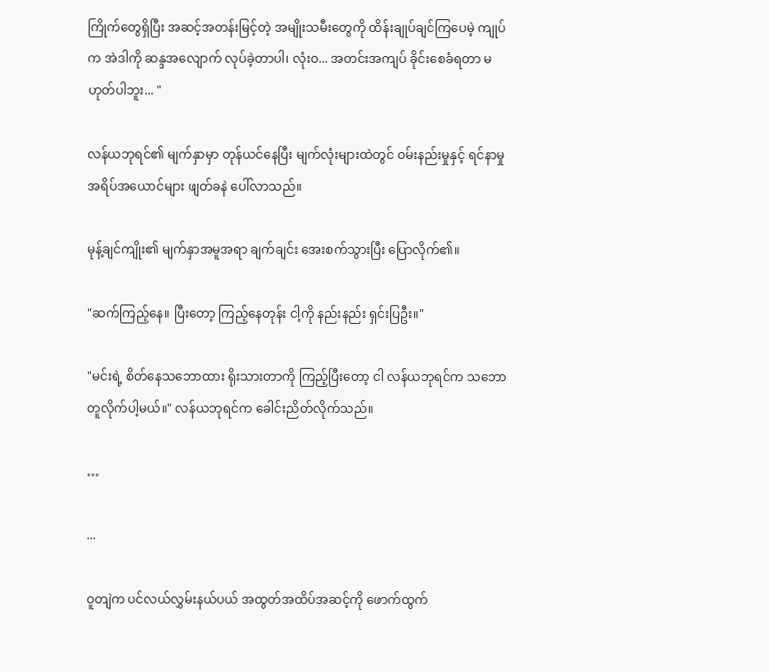ကြိုက်တွေရှိပြီး အဆင့်အတန်းမြင့်တဲ့ အမျိုးသမီးတွေကို ထိန်းချုပ်ချင်ကြပေမဲ့ ကျုပ်က အဲဒါကို ဆန္ဒအလျောက် လုပ်ခဲ့တာပါ၊ လုံးဝ... အတင်းအကျပ် ခိုင်းစေခံရတာ မဟုတ်ပါဘူး... "

လန်ယဘုရင်၏ မျက်နှာမှာ တုန်ယင်နေပြီး မျက်လုံးများထဲတွင် ဝမ်းနည်းမှုနှင့် ရင်နာမှု အရိပ်အယောင်များ ဖျတ်ခနဲ ပေါ်လာသည်။

မုန့်ချင်ကျိုး၏ မျက်နှာအမူအရာ ချက်ချင်း အေးစက်သွားပြီး ပြောလိုက်၏။

"ဆက်ကြည့်နေ။ ပြီးတော့ ကြည့်နေတုန်း ငါ့ကို နည်းနည်း ရှင်းပြဦး။"

"မင်းရဲ့ စိတ်နေသဘောထား ရိုးသားတာကို ကြည့်ပြီးတော့ ငါ လန်ယဘုရင်က သဘောတူလိုက်ပါ့မယ်။" လန်ယဘုရင်က ခေါင်းညိတ်လိုက်သည်။

…

...

ဝူတျဲက ပင်လယ်လွှမ်းနယ်ပယ် အထွတ်အထိပ်အဆင့်ကို ဖောက်ထွက်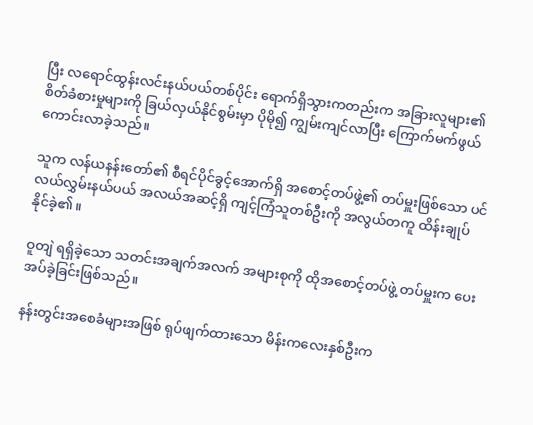ပြီး လရောင်ထွန်းလင်းနယ်ပယ်တစ်ပိုင်း ရောက်ရှိသွားကတည်းက အခြားလူများ၏ စိတ်ခံစားမှုများကို ခြယ်လှယ်နိုင်စွမ်းမှာ ပိုမို၍ ကျွမ်းကျင်လာပြီး ကြောက်မက်ဖွယ် ကောင်းလာခဲ့သည်။

သူက လန်ယနန်းတော်၏ စီရင်ပိုင်ခွင့်အောက်ရှိ အစောင့်တပ်ဖွဲ့၏ တပ်မှူးဖြစ်သော ပင်လယ်လွှမ်းနယ်ပယ် အလယ်အဆင့်ရှိ ကျင့်ကြံသူတစ်ဦးကို အလွယ်တကူ ထိန်းချုပ်နိုင်ခဲ့၏။

ဝူတျဲ ရရှိခဲ့သော သတင်းအချက်အလက် အများစုကို ထိုအစောင့်တပ်ဖွဲ့ တပ်မှူးက ပေးအပ်ခဲ့ခြင်းဖြစ်သည်။

နန်းတွင်းအစေခံများအဖြစ် ရုပ်ဖျက်ထားသော မိန်းကလေးနှစ်ဦးက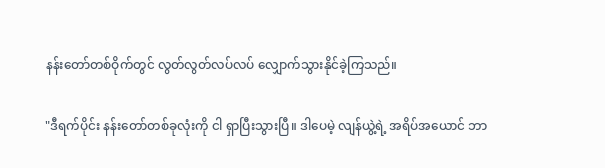နန်းတော်တစ်ဝိုက်တွင် လွတ်လွတ်လပ်လပ် လျှောက်သွားနိုင်ခဲ့ကြသည်။

"ဒီရက်ပိုင်း နန်းတော်တစ်ခုလုံးကို ငါ ရှာပြီးသွားပြီ။ ဒါပေမဲ့ လျန်ယွဲ့ရဲ့ အရိပ်အယောင် ဘာ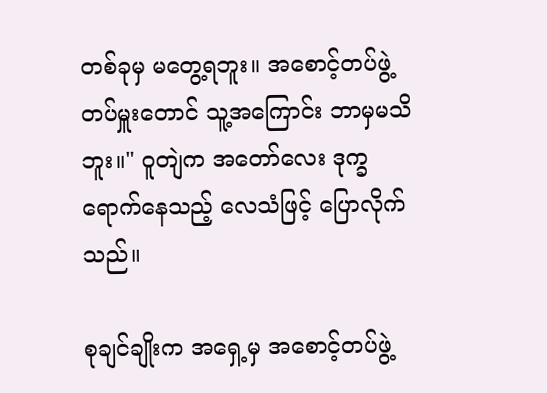တစ်ခုမှ မတွေ့ရဘူး။ အစောင့်တပ်ဖွဲ့ တပ်မှူးတောင် သူ့အကြောင်း ဘာမှမသိဘူး။" ဝူတျဲက အတော်လေး ဒုက္ခရောက်နေသည့် လေသံဖြင့် ပြောလိုက်သည်။

စုချင်ချိုးက အရှေ့မှ အစောင့်တပ်ဖွဲ့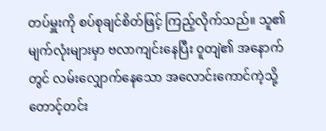တပ်မှူးကို စပ်စုချင်စိတ်ဖြင့် ကြည့်လိုက်သည်။ သူ၏ မျက်လုံးများမှာ ဗလာကျင်းနေပြီး ဝူတျဲ၏ အနောက်တွင် လမ်းလျှောက်နေသော အလောင်းကောင်ကဲ့သို့ တောင့်တင်း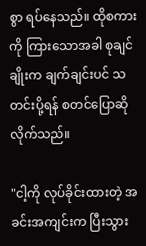စွာ ရပ်နေသည်။ ထိုစကားကို ကြားသောအခါ စုချင်ချိုးက ချက်ချင်းပင် သတင်းပို့ရန် စတင်ပြောဆိုလိုက်သည်။

"ငါ့ကို လုပ်ခိုင်းထားတဲ့ အခင်းအကျင်းက ပြီးသွား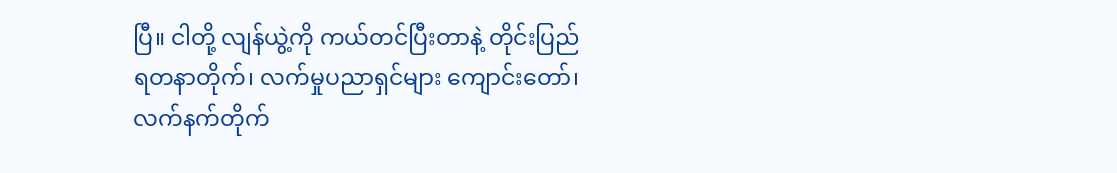ပြီ။ ငါတို့ လျန်ယွဲ့ကို ကယ်တင်ပြီးတာနဲ့ တိုင်းပြည် ရတနာတိုက်၊ လက်မှုပညာရှင်များ ကျောင်းတော်၊ လက်နက်တိုက်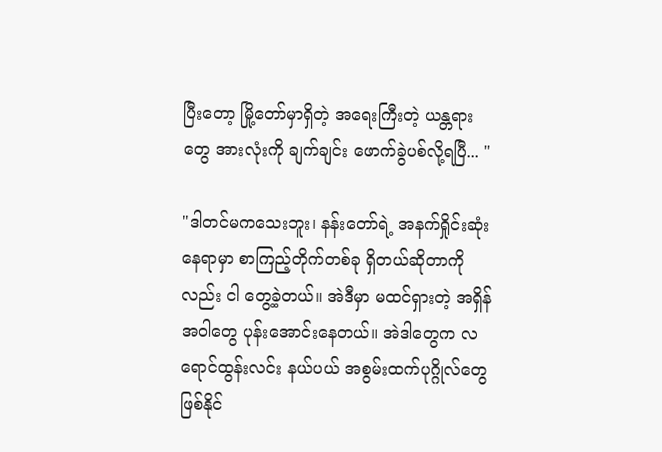ပြီးတော့ မြို့တော်မှာရှိတဲ့ အရေးကြီးတဲ့ ယန္တရားတွေ အားလုံးကို ချက်ချင်း ဖောက်ခွဲပစ်လို့ရပြီ... "

"ဒါတင်မကသေးဘူး၊ နန်းတော်ရဲ့ အနက်ရှိုင်းဆုံးနေရာမှာ စာကြည့်တိုက်တစ်ခု ရှိတယ်ဆိုတာကိုလည်း ငါ တွေ့ခဲ့တယ်။ အဲဒီမှာ မထင်ရှားတဲ့ အရှိန်အဝါတွေ ပုန်းအောင်းနေတယ်။ အဲဒါတွေက လရောင်ထွန်းလင်း နယ်ပယ် အစွမ်းထက်ပုဂ္ဂိုလ်တွေ ဖြစ်နိုင်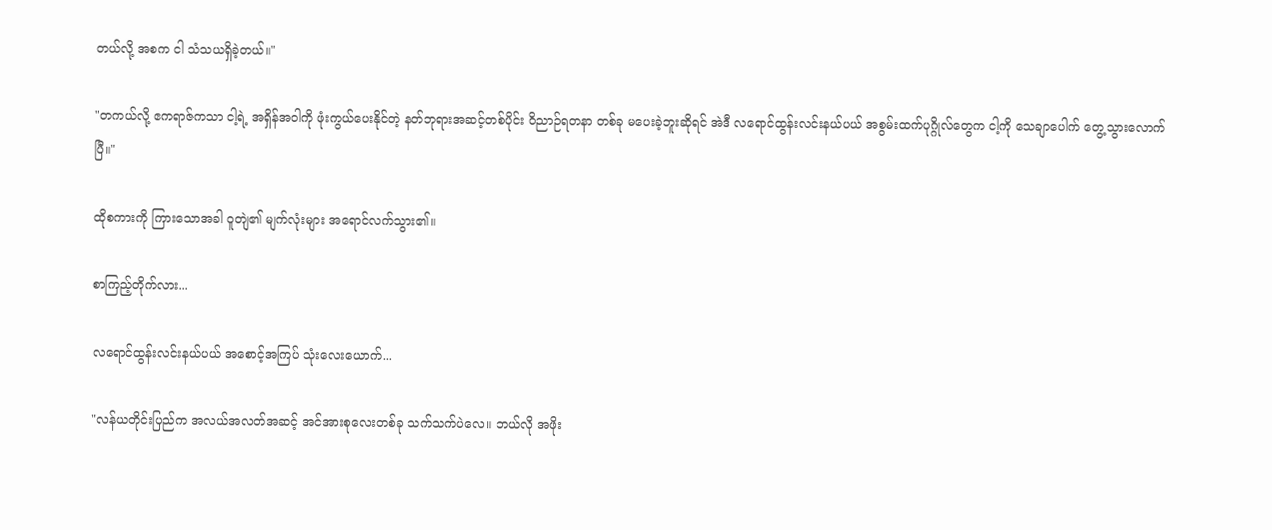တယ်လို့ အစက ငါ သံသယရှိခဲ့တယ်။"

"တကယ်လို့ ဧကရာဇ်ကသာ ငါ့ရဲ့ အရှိန်အဝါကို ဖုံးကွယ်ပေးနိုင်တဲ့ နတ်ဘုရားအဆင့်တစ်ပိုင်း ဝိညာဉ်ရတနာ တစ်ခု မပေးခဲ့ဘူးဆိုရင် အဲဒီ လရောင်ထွန်းလင်းနယ်ပယ် အစွမ်းထက်ပုဂ္ဂိုလ်တွေက ငါ့ကို သေချာပေါက် တွေ့သွားလောက်ပြီ။"

ထိုစကားကို ကြားသောအခါ ဝူတျဲ၏ မျက်လုံးများ အရောင်လက်သွား၏။

စာကြည့်တိုက်လား...

လရောင်ထွန်းလင်းနယ်ပယ် အစောင့်အကြပ် သုံးလေးယောက်...

"လန်ယတိုင်းပြည်က အလယ်အလတ်အဆင့် အင်အားစုလေးတစ်ခု သက်သက်ပဲလေ။ ဘယ်လို အဖိုး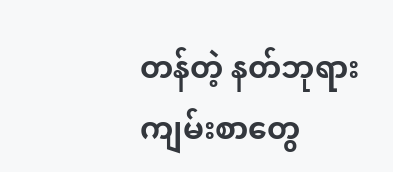တန်တဲ့ နတ်ဘုရားကျမ်းစာတွေ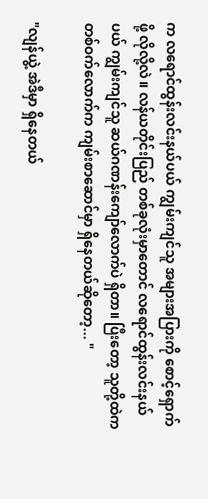က လရောင်ထွန်းလင်းနယ်ပယ် ကျွမ်းကျင်သူ အများအပြားကို စောင့်ရှောက်ဖို့ လိုလို့လဲ။ လန်ယတိုင်းပြည် တစ်ခုလုံးမှာတောင် လရောင်ထွန်းလင်းနယ်ပယ် ကျွမ်းကျင်သူ ဆယ်ဂဏန်းကျော်လောက်ပဲ ရှိတာ။ ပြီးတော့ သူတို့ထဲက တစ်ဝက်လောက်က ကျမ်းစာဆောင်မှာ ရှိနေတယ်ဆိုတော့... "

"လျန်ယွဲ့ အဲဒီမှာ ရှိနေတယ်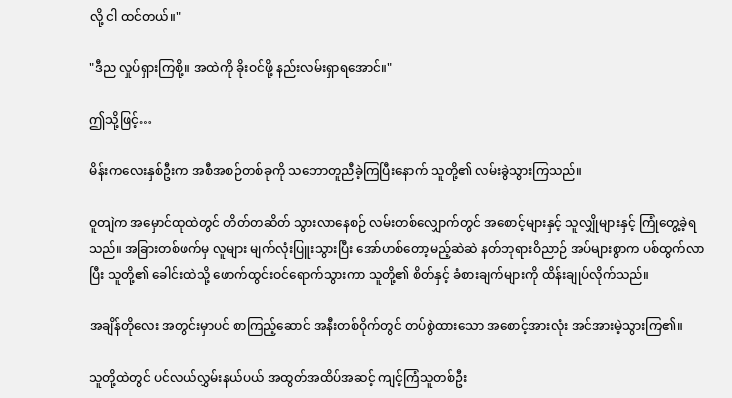လို့ ငါ ထင်တယ်။"

"ဒီည လှုပ်ရှားကြစို့။ အထဲကို ခိုးဝင်ဖို့ နည်းလမ်းရှာရအောင်။"

ဤသို့ဖြင့်…

မိန်းကလေးနှစ်ဦးက အစီအစဉ်တစ်ခုကို သဘောတူညီခဲ့ကြပြီးနောက် သူတို့၏ လမ်းခွဲသွားကြသည်။

ဝူတျဲက အမှောင်ထုထဲတွင် တိတ်တဆိတ် သွားလာနေစဉ် လမ်းတစ်လျှောက်တွင် အစောင့်များနှင့် သူလျှိုများနှင့် ကြုံတွေ့ခဲ့ရသည်။ အခြားတစ်ဖက်မှ လူများ မျက်လုံးပြူးသွားပြီး အော်ဟစ်တော့မည့်ဆဲဆဲ နတ်ဘုရားဝိညာဉ် အပ်များစွာက ပစ်ထွက်လာပြီး သူတို့၏ ခေါင်းထဲသို့ ဖောက်ထွင်းဝင်ရောက်သွားကာ သူတို့၏ စိတ်နှင့် ခံစားချက်များကို ထိန်းချုပ်လိုက်သည်။

အချိန်တိုလေး အတွင်းမှာပင် စာကြည့်ဆောင် အနီးတစ်ဝိုက်တွင် တပ်စွဲထားသော အစောင့်အားလုံး အင်အားမဲ့သွားကြ၏။

သူတို့ထဲတွင် ပင်လယ်လွှမ်းနယ်ပယ် အထွတ်အထိပ်အဆင့် ကျင့်ကြံသူတစ်ဦး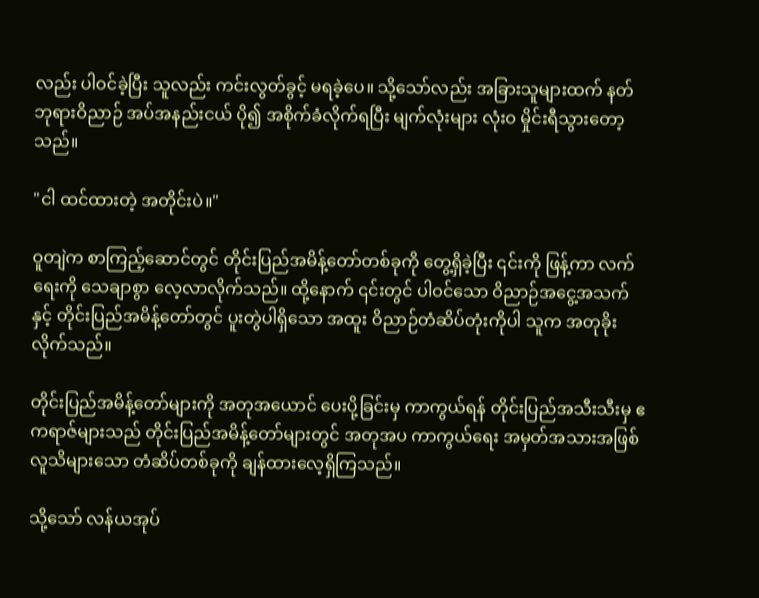လည်း ပါဝင်ခဲ့ပြီး သူလည်း ကင်းလွတ်ခွင့် မရခဲ့ပေ။ သို့သော်လည်း အခြားသူများထက် နတ်ဘုရားဝိညာဉ် အပ်အနည်းငယ် ပို၍ အစိုက်ခံလိုက်ရပြီး မျက်လုံးများ လုံးဝ မှိုင်းရီသွားတော့သည်။

"ငါ ထင်ထားတဲ့ အတိုင်းပဲ။"

ဝူတျဲက စာကြည့်ဆောင်တွင် တိုင်းပြည်အမိန့်တော်တစ်ခုကို တွေ့ရှိခဲ့ပြီး ၎င်းကို ဖြန့်ကာ လက်ရေးကို သေချာစွာ လေ့လာလိုက်သည်။ ထို့နောက် ၎င်းတွင် ပါဝင်သော ဝိညာဉ်အငွေ့အသက်နှင့် တိုင်းပြည်အမိန့်တော်တွင် ပူးတွဲပါရှိသော အထူး ဝိညာဉ်တံဆိပ်တုံးကိုပါ သူက အတုခိုးလိုက်သည်။

တိုင်းပြည်အမိန့်တော်များကို အတုအယောင် ပေးပို့ခြင်းမှ ကာကွယ်ရန် တိုင်းပြည်အသီးသီးမှ ဧကရာဇ်များသည် တိုင်းပြည်အမိန့်တော်များတွင် အတုအပ ကာကွယ်ရေး အမှတ်အသားအဖြစ် လူသိများသော တံဆိပ်တစ်ခုကို ချန်ထားလေ့ရှိကြသည်။

သို့သော် လန်ယအုပ်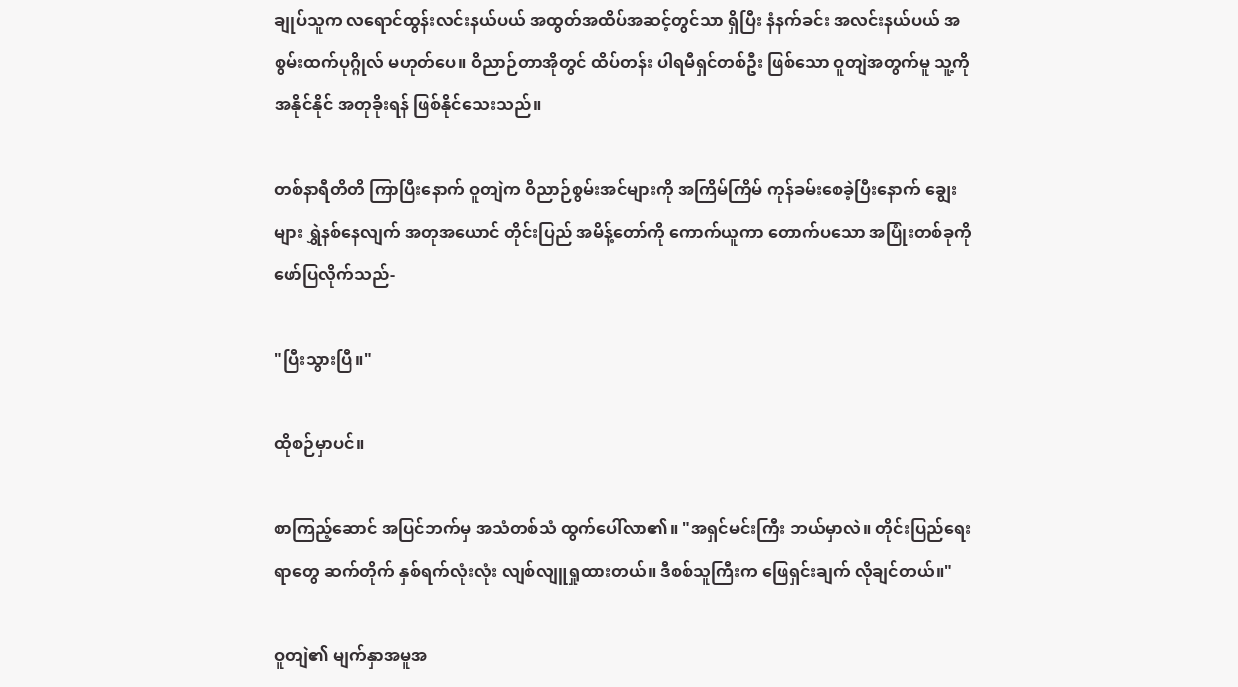ချုပ်သူက လရောင်ထွန်းလင်းနယ်ပယ် အထွတ်အထိပ်အဆင့်တွင်သာ ရှိပြီး နံနက်ခင်း အလင်းနယ်ပယ် အစွမ်းထက်ပုဂ္ဂိုလ် မဟုတ်ပေ။ ဝိညာဉ်တာအိုတွင် ထိပ်တန်း ပါရမီရှင်တစ်ဦး ဖြစ်သော ဝူတျဲအတွက်မူ သူ့ကို အနိုင်နိုင် အတုခိုးရန် ဖြစ်နိုင်သေးသည်။

တစ်နာရီတိတိ ကြာပြီးနောက် ဝူတျဲက ဝိညာဉ်စွမ်းအင်များကို အကြိမ်ကြိမ် ကုန်ခမ်းစေခဲ့ပြီးနောက် ချွေးများ ရွှဲနစ်နေလျက် အတုအယောင် တိုင်းပြည် အမိန့်တော်ကို ကောက်ယူကာ တောက်ပသော အပြုံးတစ်ခုကို ဖော်ပြလိုက်သည်-

"ပြီးသွားပြီ။"

ထိုစဉ်မှာပင်။

စာကြည့်ဆောင် အပြင်ဘက်မှ အသံတစ်သံ ထွက်ပေါ်လာ၏။ "အရှင်မင်းကြီး ဘယ်မှာလဲ။ တိုင်းပြည်ရေးရာတွေ ဆက်တိုက် နှစ်ရက်လုံးလုံး လျစ်လျူရှုထားတယ်။ ဒီစစ်သူကြီးက ဖြေရှင်းချက် လိုချင်တယ်။"

ဝူတျဲ၏ မျက်နှာအမူအ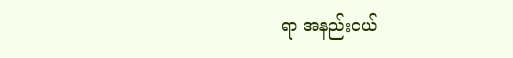ရာ အနည်းငယ်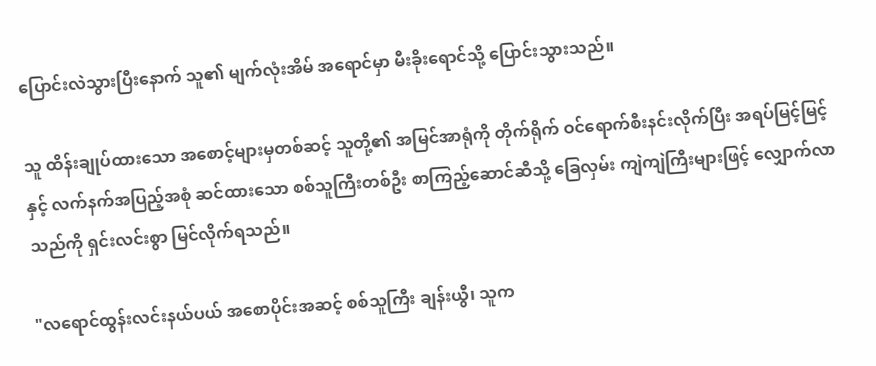ပြောင်းလဲသွားပြီးနောက် သူ၏ မျက်လုံးအိမ် အရောင်မှာ မီးခိုးရောင်သို့ ပြောင်းသွားသည်။

သူ ထိန်းချုပ်ထားသော အစောင့်များမှတစ်ဆင့် သူတို့၏ အမြင်အာရုံကို တိုက်ရိုက် ဝင်ရောက်စီးနင်းလိုက်ပြီး အရပ်မြင့်မြင့်နှင့် လက်နက်အပြည့်အစုံ ဆင်ထားသော စစ်သူကြီးတစ်ဦး စာကြည့်ဆောင်ဆီသို့ ခြေလှမ်း ကျဲကျဲကြီးများဖြင့် လျှောက်လာသည်ကို ရှင်းလင်းစွာ မြင်လိုက်ရသည်။

"လရောင်ထွန်းလင်းနယ်ပယ် အစောပိုင်းအဆင့် စစ်သူကြီး ချန်းယွီ၊ သူက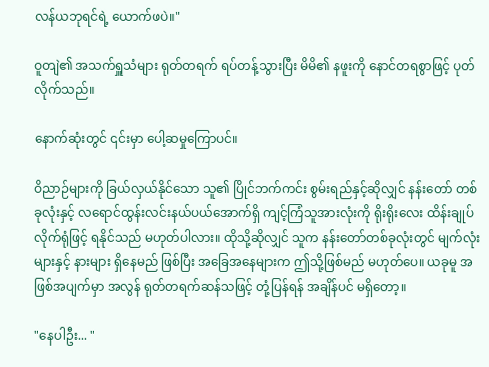လန်ယဘုရင်ရဲ့ ယောက်ဖပဲ။"

ဝူတျဲ၏ အသက်ရှူသံများ ရုတ်တရက် ရပ်တန့်သွားပြီး မိမိ၏ နဖူးကို နောင်တရစွာဖြင့် ပုတ်လိုက်သည်။

နောက်ဆုံးတွင် ၎င်းမှာ ပေါ့ဆမှုကြောပင်။

ဝိညာဉ်များကို ခြယ်လှယ်နိုင်သော သူ၏ ပြိုင်ဘက်ကင်း စွမ်းရည်နှင့်ဆိုလျှင် နန်းတော် တစ်ခုလုံးနှင့် လရောင်ထွန်းလင်းနယ်ပယ်အောက်ရှိ ကျင့်ကြံသူအားလုံးကို ရိုးရိုးလေး ထိန်းချုပ်လိုက်ရုံဖြင့် ရနိုင်သည် မဟုတ်ပါလား။ ထိုသို့ဆိုလျှင် သူက နန်းတော်တစ်ခုလုံးတွင် မျက်လုံးများနှင့် နားများ ရှိနေမည် ဖြစ်ပြီး အခြေအနေများက ဤသို့ဖြစ်မည် မဟုတ်ပေ။ ယခုမူ အဖြစ်အပျက်မှာ အလွန် ရုတ်တရက်ဆန်သဖြင့် တုံ့ပြန်ရန် အချိန်ပင် မရှိတော့။

"နေပါဦး... "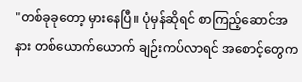"တစ်ခုခုတော့ မှားနေပြီ။ ပုံမှန်ဆိုရင် စာကြည့်ဆောင်အနား တစ်ယောက်ယောက် ချဉ်းကပ်လာရင် အစောင့်တွေက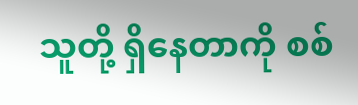သူတို့ ရှိနေတာကို စစ်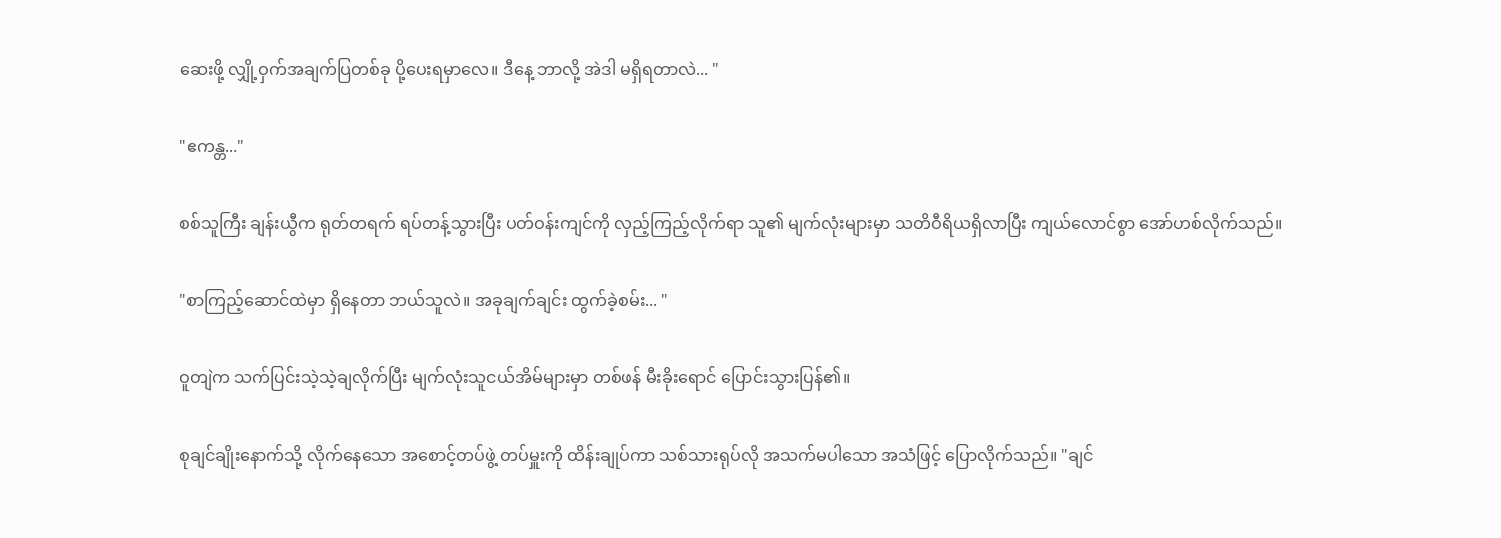ဆေးဖို့ လျှို့ဝှက်အချက်ပြတစ်ခု ပို့ပေးရမှာလေ။ ဒီနေ့ ဘာလို့ အဲဒါ မရှိရတာလဲ... "

"ဧကန္တ..."

စစ်သူကြီး ချန်းယွီက ရုတ်တရက် ရပ်တန့်သွားပြီး ပတ်ဝန်းကျင်ကို လှည့်ကြည့်လိုက်ရာ သူ၏ မျက်လုံးများမှာ သတိဝီရိယရှိလာပြီး ကျယ်လောင်စွာ အော်ဟစ်လိုက်သည်။

"စာကြည့်ဆောင်ထဲမှာ ရှိနေတာ ဘယ်သူလဲ။ အခုချက်ချင်း ထွက်ခဲ့စမ်း... "

ဝူတျဲက သက်ပြင်းသဲ့သဲ့ချလိုက်ပြီး မျက်လုံးသူငယ်အိမ်များမှာ တစ်ဖန် မီးခိုးရောင် ပြောင်းသွားပြန်၏။

စုချင်ချိုးနောက်သို့ လိုက်နေသော အစောင့်တပ်ဖွဲ့ တပ်မှူးကို ထိန်းချုပ်ကာ သစ်သားရုပ်လို အသက်မပါသော အသံဖြင့် ပြောလိုက်သည်။ "ချင်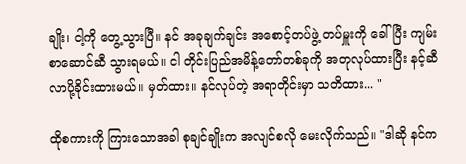ချိုး၊ ငါ့ကို တွေ့သွားပြီ။ နင် အခုချက်ချင်း အစောင့်တပ်ဖွဲ့ တပ်မှူးကို ခေါ်ပြီး ကျမ်းစာဆောင်ဆီ သွားရမယ်။ ငါ တိုင်းပြည်အမိန့်တော်တစ်ခုကို အတုလုပ်ထားပြီး နင့်ဆီ လာပို့ခိုင်းထားမယ်။ မှတ်ထား။ နင်လုပ်တဲ့ အရာတိုင်းမှာ သတိထား... "

ထိုစကားကို ကြားသောအခါ စုချင်ချိုးက အလျင်စလို မေးလိုက်သည်။ "ဒါဆို နင်က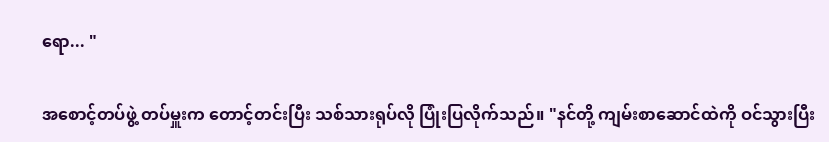ရော... "

အစောင့်တပ်ဖွဲ့ တပ်မှူးက တောင့်တင်းပြီး သစ်သားရုပ်လို ပြုံးပြလိုက်သည်။ "နင်တို့ ကျမ်းစာဆောင်ထဲကို ဝင်သွားပြီး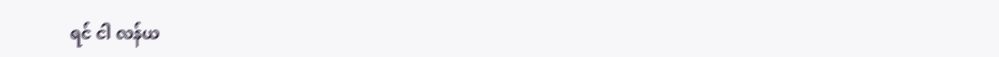ရင် ငါ လန်ယ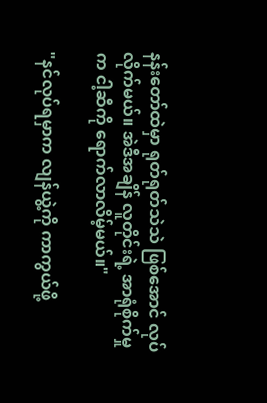နန်းတော်ထဲမှာ ရုတ်ရုတ်သဲသဲ ဖြစ်အောင် လုပ်လိုက်မယ်။ အဲဒီအချိန် လူတိုင်းရဲ့ အာရုံစိုက်မှုက ငါ့ဆီကို ရောက်လာလိမ့်မယ်။"

"နင်လုပ်ရမှာက လျန်ယွဲ့ကို ကာကွယ်ဖို့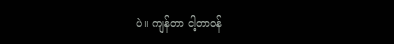ပဲ။ ကျန်တာ ငါ့တာဝန်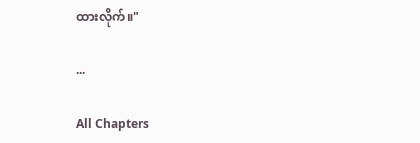ထားလိုက်။"

...

All Chapters